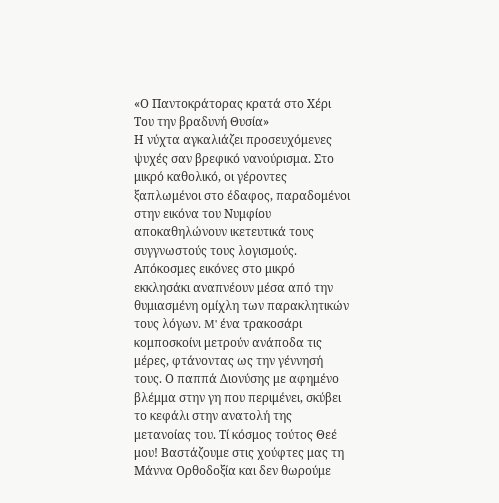«Ο Παντοκράτορας κρατά στο Χέρι Του την βραδυνή Θυσία»
Η νύχτα αγκαλιάζει προσευχόμενες ψυχές σαν βρεφικό νανούρισμα. Στο μικρό καθολικό, οι γέροντες ξαπλωμένοι στο έδαφος, παραδομένοι στην εικόνα του Νυμφίου αποκαθηλώνουν ικετευτικά τους συγγνωστούς τους λογισμούς. Απόκοσμες εικόνες στο μικρό εκκλησάκι αναπνέουν μέσα από την θυμιασμένη ομίχλη των παρακλητικών τους λόγων. M' ένα τρακοσάρι κομποσκοίνι μετρούν ανάποδα τις μέρες, φτάνοντας ως την γέννησή τους. Ο παππά Διονύσης με αφημένο βλέμμα στην γη που περιμένει, σκύβει το κεφάλι στην ανατολή της μετανοίας του. Τί κόσμος τούτος Θεέ μου! Βαστάζουμε στις χούφτες μας τη Μάννα Ορθοδοξία και δεν θωρούμε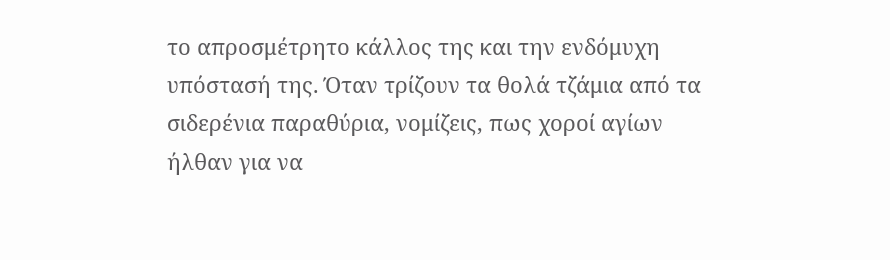το απροσμέτρητο κάλλος της και την ενδόμυχη υπόστασή της. Όταν τρίζουν τα θολά τζάμια από τα σιδερένια παραθύρια, νομίζεις, πως χοροί αγίων ήλθαν για να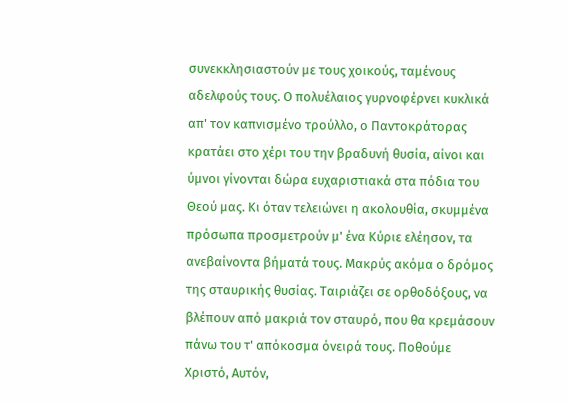συνεκκλησιαστούν με τους χοικούς, ταμένους αδελφούς τους. Ο πολυέλαιος γυρνοφέρνει κυκλικά απ' τον καπνισμένο τρούλλο, ο Παντοκράτορας κρατάει στο χέρι του την βραδυνή θυσία, αίνοι και ύμνοι γίνονται δώρα ευχαριστιακά στα πόδια του Θεού μας. Κι όταν τελειώνει η ακολουθία, σκυμμένα πρόσωπα προσμετρούν μ' ένα Κύριε ελέησον, τα ανεβαίνοντα βήματά τους. Μακρύς ακόμα ο δρόμος της σταυρικής θυσίας. Ταιριάζει σε ορθοδόξους, να βλέπουν από μακριά τον σταυρό, που θα κρεμάσουν πάνω του τ' απόκοσμα όνειρά τους. Ποθούμε Χριστό, Αυτόν,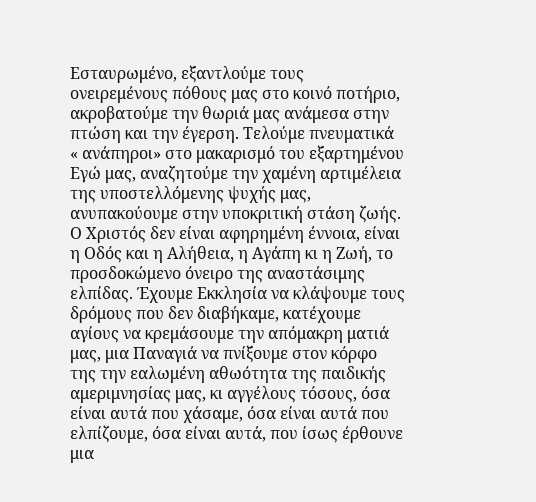Εσταυρωμένο, εξαντλούμε τους ονειρεμένους πόθους μας στο κοινό ποτήριο, ακροβατούμε την θωριά μας ανάμεσα στην πτώση και την έγερση. Τελούμε πνευματικά « ανάπηροι» στο μακαρισμό του εξαρτημένου Εγώ μας, αναζητούμε την χαμένη αρτιμέλεια της υποστελλόμενης ψυχής μας, ανυπακούουμε στην υποκριτική στάση ζωής. Ο Χριστός δεν είναι αφηρημένη έννοια, είναι η Οδός και η Αλήθεια, η Αγάπη κι η Ζωή, το προσδοκώμενο όνειρο της αναστάσιμης ελπίδας. Έχουμε Εκκλησία να κλάψουμε τους δρόμους που δεν διαβήκαμε, κατέχουμε αγίους να κρεμάσουμε την απόμακρη ματιά μας, μια Παναγιά να πνίξουμε στον κόρφο της την εαλωμένη αθωότητα της παιδικής αμεριμνησίας μας, κι αγγέλους τόσους, όσα είναι αυτά που χάσαμε, όσα είναι αυτά που ελπίζουμε, όσα είναι αυτά, που ίσως έρθουνε μια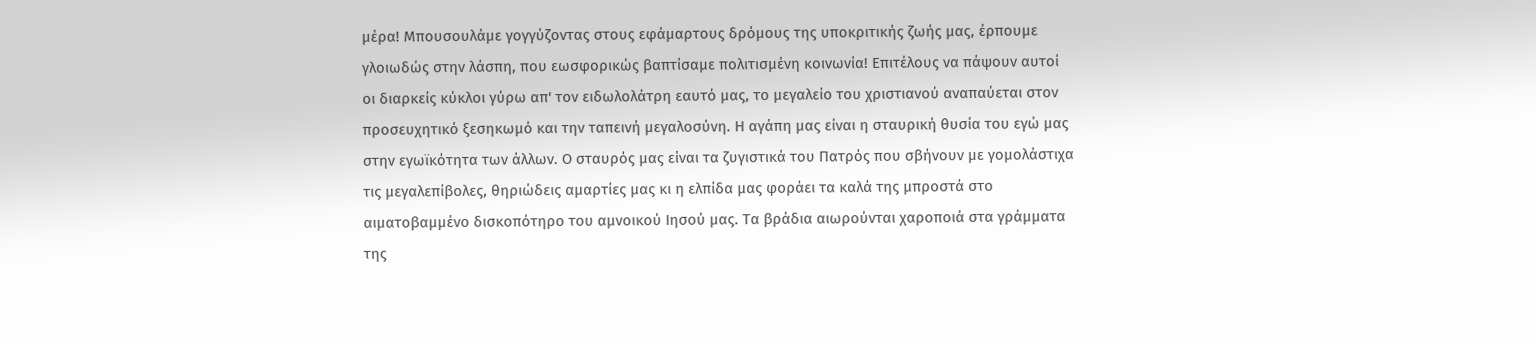μέρα! Μπουσουλάμε γογγύζοντας στους εφάμαρτους δρόμους της υποκριτικής ζωής μας, έρπουμε γλοιωδώς στην λάσπη, που εωσφορικώς βαπτίσαμε πολιτισμένη κοινωνία! Επιτέλους να πάψουν αυτοί οι διαρκείς κύκλοι γύρω απ' τον ειδωλολάτρη εαυτό μας, το μεγαλείο του χριστιανού αναπαύεται στον προσευχητικό ξεσηκωμό και την ταπεινή μεγαλοσύνη. Η αγάπη μας είναι η σταυρική θυσία του εγώ μας στην εγωϊκότητα των άλλων. Ο σταυρός μας είναι τα ζυγιστικά του Πατρός που σβήνουν με γομολάστιχα τις μεγαλεπίβολες, θηριώδεις αμαρτίες μας κι η ελπίδα μας φοράει τα καλά της μπροστά στο αιματοβαμμένο δισκοπότηρο του αμνοικού Ιησού μας. Τα βράδια αιωρούνται χαροποιά στα γράμματα της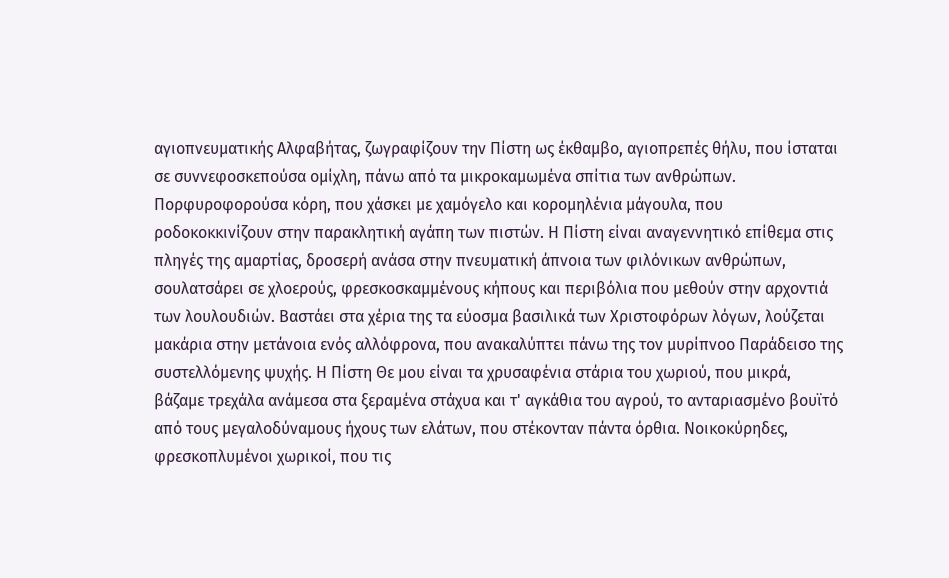αγιοπνευματικής Αλφαβήτας, ζωγραφίζουν την Πίστη ως έκθαμβο, αγιοπρεπές θήλυ, που ίσταται σε συννεφοσκεπούσα ομίχλη, πάνω από τα μικροκαμωμένα σπίτια των ανθρώπων. Πορφυροφορούσα κόρη, που χάσκει με χαμόγελο και κορομηλένια μάγουλα, που ροδοκοκκινίζουν στην παρακλητική αγάπη των πιστών. Η Πίστη είναι αναγεννητικό επίθεμα στις πληγές της αμαρτίας, δροσερή ανάσα στην πνευματική άπνοια των φιλόνικων ανθρώπων, σουλατσάρει σε χλοερούς, φρεσκοσκαμμένους κήπους και περιβόλια που μεθούν στην αρχοντιά των λουλουδιών. Βαστάει στα χέρια της τα εύοσμα βασιλικά των Χριστοφόρων λόγων, λούζεται μακάρια στην μετάνοια ενός αλλόφρονα, που ανακαλύπτει πάνω της τον μυρίπνοο Παράδεισο της συστελλόμενης ψυχής. Η Πίστη Θε μου είναι τα χρυσαφένια στάρια του χωριού, που μικρά, βάζαμε τρεχάλα ανάμεσα στα ξεραμένα στάχυα και τ' αγκάθια του αγρού, το ανταριασμένο βουϊτό από τους μεγαλοδύναμους ήχους των ελάτων, που στέκονταν πάντα όρθια. Νοικοκύρηδες, φρεσκοπλυμένοι χωρικοί, που τις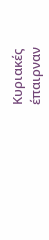Κυριακές έπαιρναν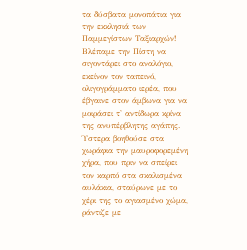τα δύσβατα μονοπάτια για την εκκλησιά των Παμμεγίστων Ταξιαρχών! Βλέπαμε την Πίστη να σιγοντάρει στο αναλόγιο, εκείνον τον ταπεινό, ολιγογράμματο ιερέα, που έβγαινε στον άμβωνα για να μοιράσει τ' αντίδωρα κρίνα της ανυπέρβλητης αγάπης. Ύστερα βοηθούσε στα χωράφια την μαυροφορεμένη χήρα, που πριν να σπείρει τον καρπό στα σκαλισμένα αυλάκια, σταύρωνε με το χέρι της το αγιασμένο χώμα, ράντιζε με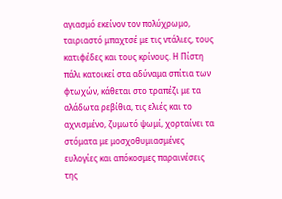αγιασμό εκείνον τον πολύχρωμο, ταιριαστό μπαχτσέ με τις ντάλιες, τους κατιφέδες και τους κρίνους. Η Πίστη πάλι κατοικεί στα αδύναμα σπίτια των φτωχών, κάθεται στο τραπέζι με τα αλάδωτα ρεβίθια, τις ελιές και το αχνισμένο, ζυμωτό ψωμί, χορταίνει τα στόματα με μοσχοθυμιασμένες ευλογίες και απόκοσμες παραινέσεις της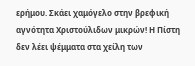ερήμου. Σκάει χαμόγελο στην βρεφική αγνότητα Χριστούλιδων μικρών! Η Πίστη δεν λέει ψέμματα στα χείλη των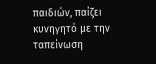παιδιών, παίζει κυνηγητό με την ταπείνωση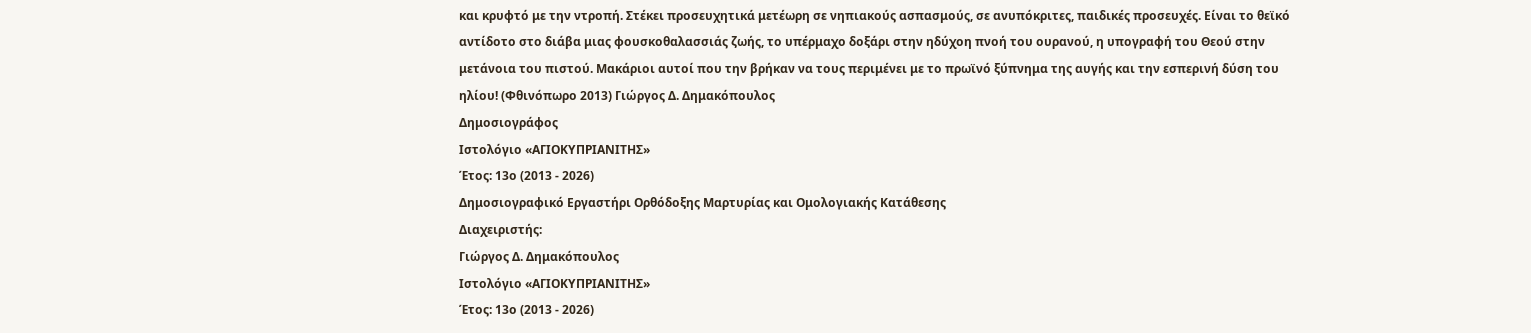και κρυφτό με την ντροπή. Στέκει προσευχητικά μετέωρη σε νηπιακούς ασπασμούς, σε ανυπόκριτες, παιδικές προσευχές. Είναι το θεϊκό αντίδοτο στο διάβα μιας φουσκοθαλασσιάς ζωής, το υπέρμαχο δοξάρι στην ηδύχοη πνοή του ουρανού, η υπογραφή του Θεού στην μετάνοια του πιστού. Μακάριοι αυτοί που την βρήκαν να τους περιμένει με το πρωϊνό ξύπνημα της αυγής και την εσπερινή δύση του ηλίου! (Φθινόπωρο 2013) Γιώργος Δ. Δημακόπουλος
Δημοσιογράφος
Ιστολόγιο «ΑΓΙΟΚΥΠΡΙΑΝΙΤΗΣ»
Έτος: 13ο (2013 - 2026)
Δημοσιογραφικό Εργαστήρι Ορθόδοξης Μαρτυρίας και Ομολογιακής Κατάθεσης
Διαχειριστής:
Γιώργος Δ. Δημακόπουλος
Ιστολόγιο «ΑΓΙΟΚΥΠΡΙΑΝΙΤΗΣ»
Έτος: 13ο (2013 - 2026)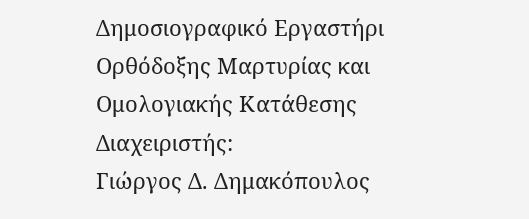Δημοσιογραφικό Εργαστήρι Ορθόδοξης Μαρτυρίας και Ομολογιακής Κατάθεσης
Διαχειριστής:
Γιώργος Δ. Δημακόπουλος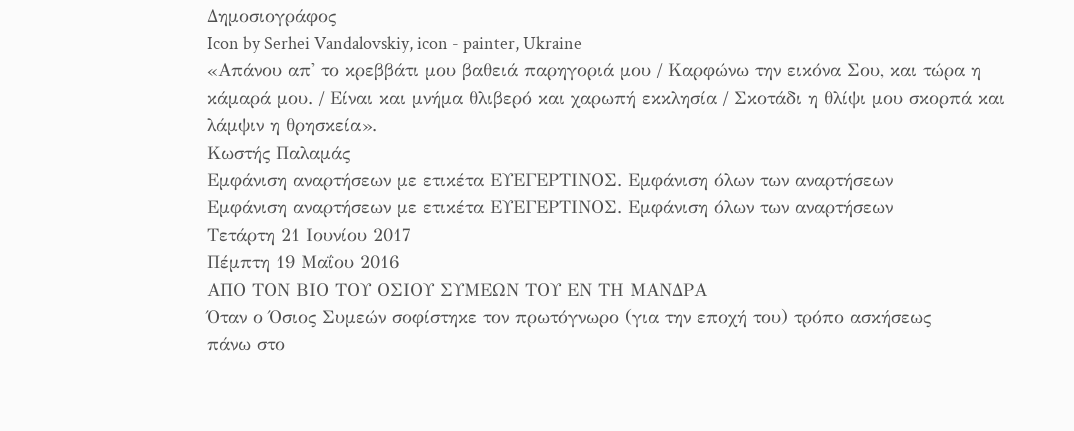Δημοσιογράφος
Icon by Serhei Vandalovskiy, icon - painter, Ukraine
«Απάνου απ' το κρεββάτι μου βαθειά παρηγοριά μου / Καρφώνω την εικόνα Σου, και τώρα η κάμαρά μου. / Είναι και μνήμα θλιβερό και χαρωπή εκκλησία / Σκοτάδι η θλίψι μου σκορπά και λάμψιν η θρησκεία».
Κωστής Παλαμάς
Εμφάνιση αναρτήσεων με ετικέτα ΕΥΕΓΕΡΤΙΝΟΣ. Εμφάνιση όλων των αναρτήσεων
Εμφάνιση αναρτήσεων με ετικέτα ΕΥΕΓΕΡΤΙΝΟΣ. Εμφάνιση όλων των αναρτήσεων
Τετάρτη 21 Ιουνίου 2017
Πέμπτη 19 Μαΐου 2016
ΑΠΟ ΤΟΝ ΒΙΟ ΤΟΥ ΟΣΙΟΥ ΣΥΜΕΩΝ ΤΟΥ ΕΝ ΤΗ ΜΑΝΔΡΑ
Όταν ο Όσιος Συμεών σοφίστηκε τον πρωτόγνωρο (για την εποχή του) τρόπο ασκήσεως
πάνω στο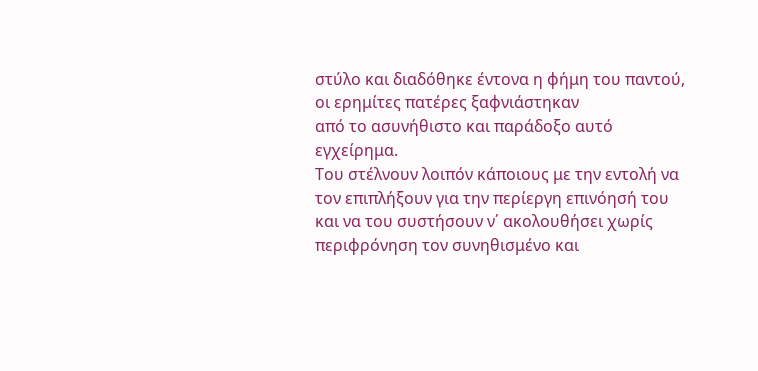στύλο και διαδόθηκε έντονα η φήμη του παντού, οι ερημίτες πατέρες ξαφνιάστηκαν
από το ασυνήθιστο και παράδοξο αυτό εγχείρημα.
Του στέλνουν λοιπόν κάποιους με την εντολή να τον επιπλήξουν για την περίεργη επινόησή του
και να του συστήσουν ν΄ ακολουθήσει χωρίς περιφρόνηση τον συνηθισμένο και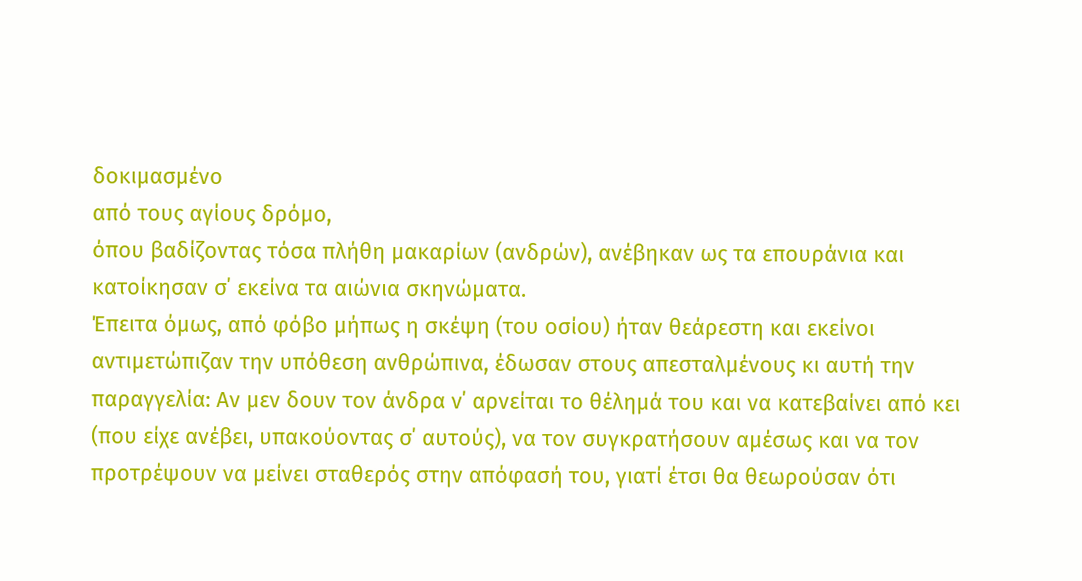δοκιμασμένο
από τους αγίους δρόμο,
όπου βαδίζοντας τόσα πλήθη μακαρίων (ανδρών), ανέβηκαν ως τα επουράνια και κατοίκησαν σ΄ εκείνα τα αιώνια σκηνώματα.
Έπειτα όμως, από φόβο μήπως η σκέψη (του οσίου) ήταν θεάρεστη και εκείνοι αντιμετώπιζαν την υπόθεση ανθρώπινα, έδωσαν στους απεσταλμένους κι αυτή την παραγγελία: Αν μεν δουν τον άνδρα ν΄ αρνείται το θέλημά του και να κατεβαίνει από κει (που είχε ανέβει, υπακούοντας σ΄ αυτούς), να τον συγκρατήσουν αμέσως και να τον προτρέψουν να μείνει σταθερός στην απόφασή του, γιατί έτσι θα θεωρούσαν ότι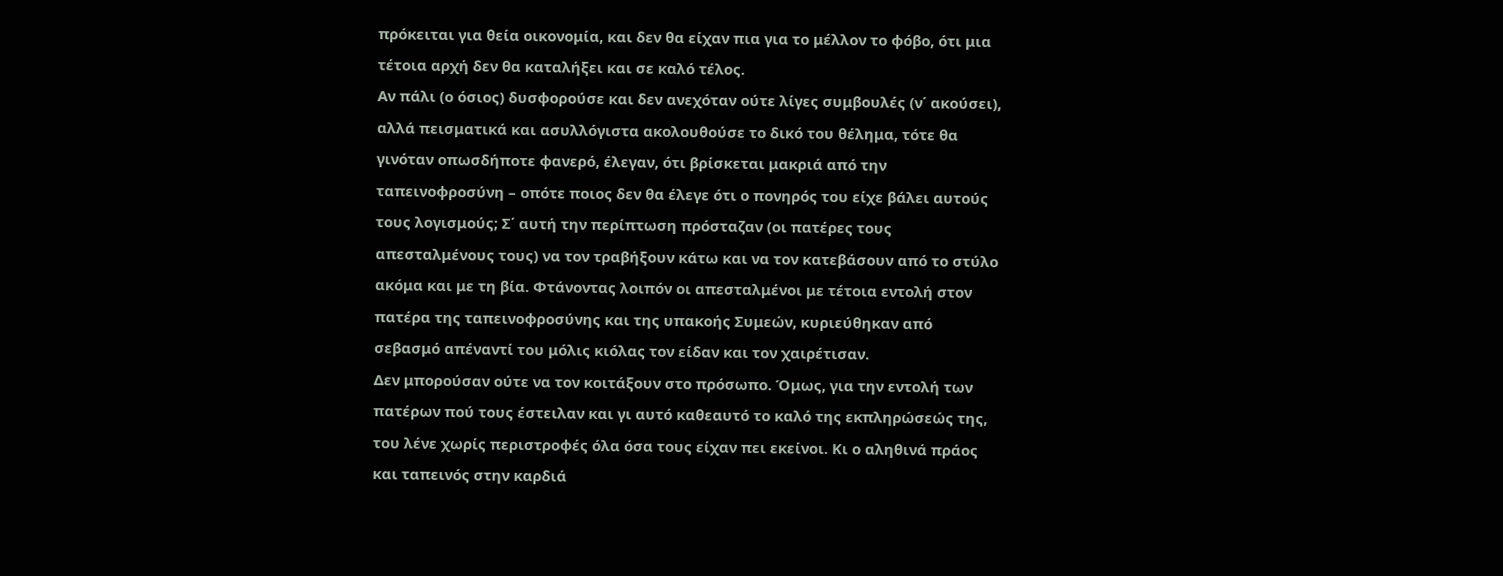πρόκειται για θεία οικονομία, και δεν θα είχαν πια για το μέλλον το φόβο, ότι μια τέτοια αρχή δεν θα καταλήξει και σε καλό τέλος.
Αν πάλι (ο όσιος) δυσφορούσε και δεν ανεχόταν ούτε λίγες συμβουλές (ν΄ ακούσει), αλλά πεισματικά και ασυλλόγιστα ακολουθούσε το δικό του θέλημα, τότε θα γινόταν οπωσδήποτε φανερό, έλεγαν, ότι βρίσκεται μακριά από την ταπεινοφροσύνη – οπότε ποιος δεν θα έλεγε ότι ο πονηρός του είχε βάλει αυτούς τους λογισμούς; Σ΄ αυτή την περίπτωση πρόσταζαν (οι πατέρες τους απεσταλμένους τους) να τον τραβήξουν κάτω και να τον κατεβάσουν από το στύλο ακόμα και με τη βία. Φτάνοντας λοιπόν οι απεσταλμένοι με τέτοια εντολή στον πατέρα της ταπεινοφροσύνης και της υπακοής Συμεών, κυριεύθηκαν από σεβασμό απέναντί του μόλις κιόλας τον είδαν και τον χαιρέτισαν.
Δεν μπορούσαν ούτε να τον κοιτάξουν στο πρόσωπο. Όμως, για την εντολή των πατέρων πού τους έστειλαν και γι αυτό καθεαυτό το καλό της εκπληρώσεώς της, του λένε χωρίς περιστροφές όλα όσα τους είχαν πει εκείνοι. Κι ο αληθινά πράος και ταπεινός στην καρδιά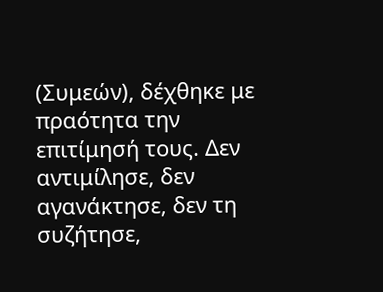(Συμεών), δέχθηκε με πραότητα την επιτίμησή τους. Δεν αντιμίλησε, δεν αγανάκτησε, δεν τη συζήτησε,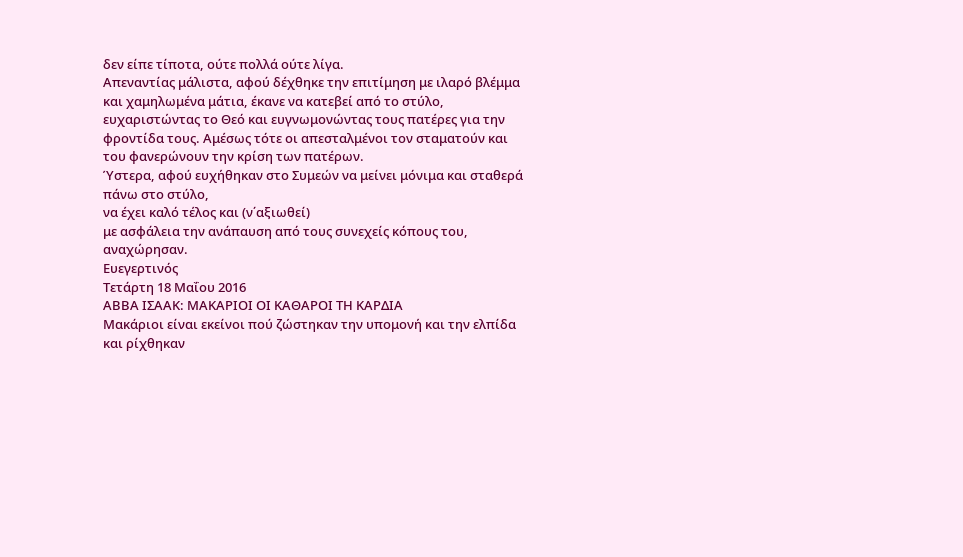δεν είπε τίποτα, ούτε πολλά ούτε λίγα.
Απεναντίας μάλιστα, αφού δέχθηκε την επιτίμηση με ιλαρό βλέμμα και χαμηλωμένα μάτια, έκανε να κατεβεί από το στύλο, ευχαριστώντας το Θεό και ευγνωμονώντας τους πατέρες για την φροντίδα τους. Αμέσως τότε οι απεσταλμένοι τον σταματούν και του φανερώνουν την κρίση των πατέρων.
Ύστερα, αφού ευχήθηκαν στο Συμεών να μείνει μόνιμα και σταθερά πάνω στο στύλο,
να έχει καλό τέλος και (ν΄αξιωθεί)
με ασφάλεια την ανάπαυση από τους συνεχείς κόπους του,
αναχώρησαν.
Ευεγερτινός
Τετάρτη 18 Μαΐου 2016
ΑΒΒΑ ΙΣΑΑΚ: ΜΑΚΑΡΙΟΙ ΟΙ ΚΑΘΑΡΟΙ ΤΗ ΚΑΡΔΙΑ
Μακάριοι είναι εκείνοι πού ζώστηκαν την υπομονή και την ελπίδα και ρίχθηκαν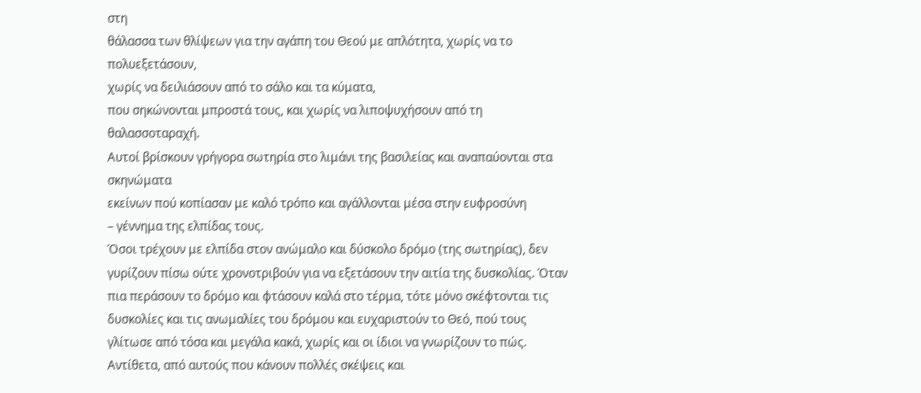στη
θάλασσα των θλίψεων για την αγάπη του Θεού με απλότητα, χωρίς να το πολυεξετάσουν,
χωρίς να δειλιάσουν από το σάλο και τα κύματα,
που σηκώνονται μπροστά τους, και χωρίς να λιποψυχήσουν από τη θαλασσοταραχή.
Αυτοί βρίσκουν γρήγορα σωτηρία στο λιμάνι της βασιλείας και αναπαύονται στα σκηνώματα
εκείνων πού κοπίασαν με καλό τρόπο και αγάλλονται μέσα στην ευφροσύνη
– γέννημα της ελπίδας τους.
Όσοι τρέχουν με ελπίδα στον ανώμαλο και δύσκολο δρόμο (της σωτηρίας), δεν γυρίζουν πίσω ούτε χρονοτριβούν για να εξετάσουν την αιτία της δυσκολίας. Όταν πια περάσουν το δρόμο και φτάσουν καλά στο τέρμα, τότε μόνο σκέφτονται τις δυσκολίες και τις ανωμαλίες του δρόμου και ευχαριστούν το Θεό, πού τους γλίτωσε από τόσα και μεγάλα κακά, χωρίς και οι ίδιοι να γνωρίζουν το πώς.
Αντίθετα, από αυτούς που κάνουν πολλές σκέψεις και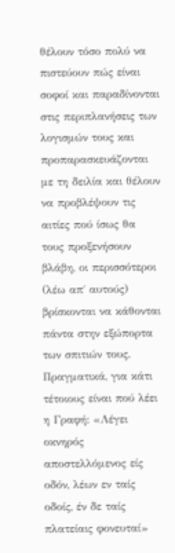θέλουν τόσο πολύ να πιστεύουν πώς είναι σοφοί και παραδίνονται στις περιπλανήσεις των λογισμών τους και προπαρασκευάζονται με τη δειλία και θέλουν να προβλέψουν τις αιτίες πού ίσως θα τους προξενήσουν βλάβη, οι περισσότεροι (λέω απ΄ αυτούς) βρίσκονται να κάθονται πάντα στην εξώπορτα των σπιτιών τους. Πραγματικά, για κάτι τέτοιους είναι πού λέει η Γραφή: «Λέγει οκνηρός αποστελλόμενος είς οδόν, λέων εν ταίς οδοίς, έν δε ταίς πλατείαις φονευταί»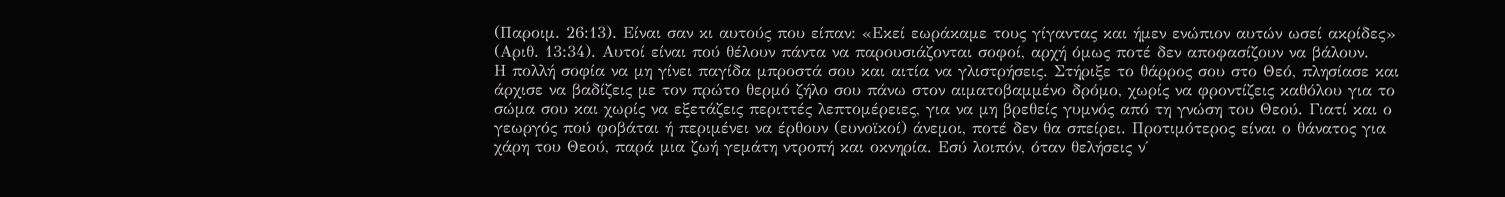(Παροιμ. 26:13). Είναι σαν κι αυτούς που είπαν: «Εκεί εωράκαμε τους γίγαντας και ήμεν ενώπιον αυτών ωσεί ακρίδες» (Αριθ. 13:34). Αυτοί είναι πού θέλουν πάντα να παρουσιάζονται σοφοί, αρχή όμως ποτέ δεν αποφασίζουν να βάλουν.
Η πολλή σοφία να μη γίνει παγίδα μπροστά σου και αιτία να γλιστρήσεις. Στήριξε το θάρρος σου στο Θεό, πλησίασε και άρχισε να βαδίζεις με τον πρώτο θερμό ζήλο σου πάνω στον αιματοβαμμένο δρόμο, χωρίς να φροντίζεις καθόλου για το σώμα σου και χωρίς να εξετάζεις περιττές λεπτομέρειες, για να μη βρεθείς γυμνός από τη γνώση του Θεού. Γιατί και ο γεωργός πού φοβάται ή περιμένει να έρθουν (ευνοϊκοί) άνεμοι, ποτέ δεν θα σπείρει. Προτιμότερος είναι ο θάνατος για χάρη του Θεού, παρά μια ζωή γεμάτη ντροπή και οκνηρία. Εσύ λοιπόν, όταν θελήσεις ν΄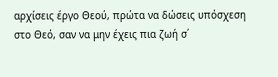αρχίσεις έργο Θεού, πρώτα να δώσεις υπόσχεση στο Θεό, σαν να μην έχεις πια ζωή σ΄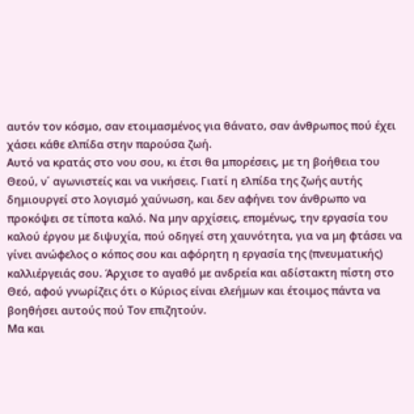αυτόν τον κόσμο, σαν ετοιμασμένος για θάνατο, σαν άνθρωπος πού έχει χάσει κάθε ελπίδα στην παρούσα ζωή.
Αυτό να κρατάς στο νου σου, κι έτσι θα μπορέσεις, με τη βοήθεια του Θεού, ν΄ αγωνιστείς και να νικήσεις. Γιατί η ελπίδα της ζωής αυτής δημιουργεί στο λογισμό χαύνωση, και δεν αφήνει τον άνθρωπο να προκόψει σε τίποτα καλό. Να μην αρχίσεις, επομένως, την εργασία του καλού έργου με διψυχία, πού οδηγεί στη χαυνότητα, για να μη φτάσει να γίνει ανώφελος ο κόπος σου και αφόρητη η εργασία της (πνευματικής) καλλιέργειάς σου. Άρχισε το αγαθό με ανδρεία και αδίστακτη πίστη στο Θεό, αφού γνωρίζεις ότι ο Κύριος είναι ελεήμων και έτοιμος πάντα να βοηθήσει αυτούς πού Τον επιζητούν.
Μα και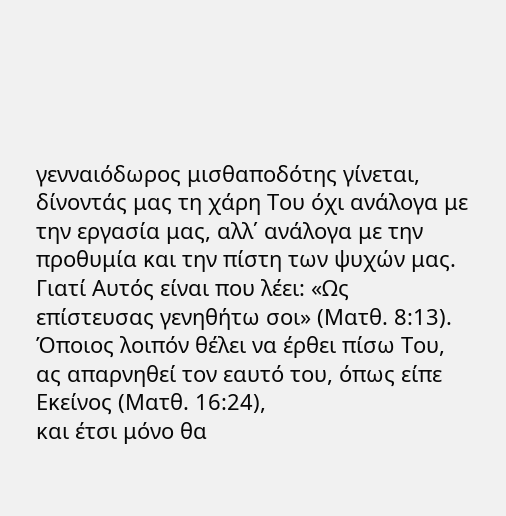γενναιόδωρος μισθαποδότης γίνεται, δίνοντάς μας τη χάρη Του όχι ανάλογα με την εργασία μας, αλλ΄ ανάλογα με την προθυμία και την πίστη των ψυχών μας. Γιατί Αυτός είναι που λέει: «Ως επίστευσας γενηθήτω σοι» (Ματθ. 8:13).
Όποιος λοιπόν θέλει να έρθει πίσω Του, ας απαρνηθεί τον εαυτό του, όπως είπε Εκείνος (Ματθ. 16:24),
και έτσι μόνο θα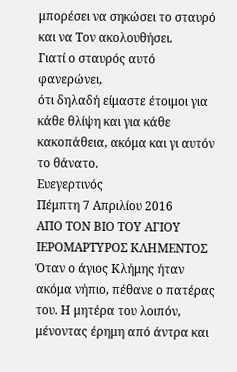μπορέσει να σηκώσει το σταυρό και να Τον ακολουθήσει.
Γιατί ο σταυρός αυτό φανερώνει,
ότι δηλαδή είμαστε έτοιμοι για κάθε θλίψη και για κάθε κακοπάθεια, ακόμα και γι αυτόν το θάνατο.
Ευεγερτινός
Πέμπτη 7 Απριλίου 2016
ΑΠΟ ΤΟΝ ΒΙΟ ΤΟΥ ΑΓΙΟΥ ΙΕΡΟΜΑΡΤΥΡΟΣ ΚΛΗΜΕΝΤΟΣ
Όταν ο άγιος Κλήμης ήταν ακόμα νήπιο, πέθανε ο πατέρας του. Η μητέρα του λοιπόν,
μένοντας έρημη από άντρα και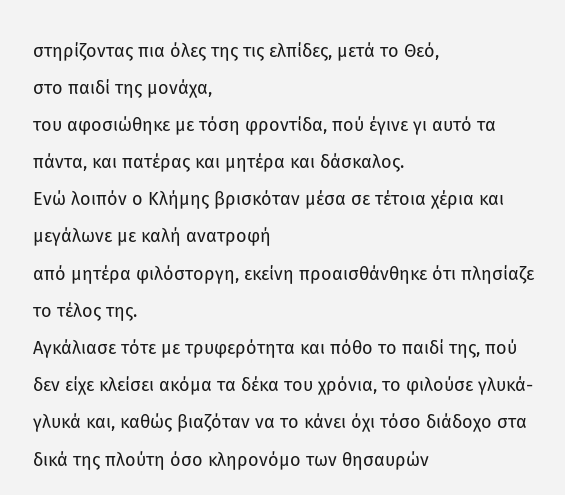στηρίζοντας πια όλες της τις ελπίδες, μετά το Θεό,
στο παιδί της μονάχα,
του αφοσιώθηκε με τόση φροντίδα, πού έγινε γι αυτό τα πάντα, και πατέρας και μητέρα και δάσκαλος.
Ενώ λοιπόν ο Κλήμης βρισκόταν μέσα σε τέτοια χέρια και μεγάλωνε με καλή ανατροφή
από μητέρα φιλόστοργη, εκείνη προαισθάνθηκε ότι πλησίαζε το τέλος της.
Αγκάλιασε τότε με τρυφερότητα και πόθο το παιδί της, πού δεν είχε κλείσει ακόμα τα δέκα του χρόνια, το φιλούσε γλυκά-γλυκά και, καθώς βιαζόταν να το κάνει όχι τόσο διάδοχο στα δικά της πλούτη όσο κληρονόμο των θησαυρών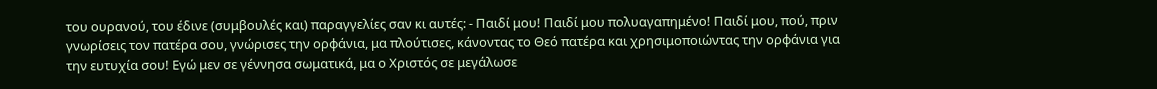του ουρανού, του έδινε (συμβουλές και) παραγγελίες σαν κι αυτές: - Παιδί μου! Παιδί μου πολυαγαπημένο! Παιδί μου, πού, πριν γνωρίσεις τον πατέρα σου, γνώρισες την ορφάνια, μα πλούτισες, κάνοντας το Θεό πατέρα και χρησιμοποιώντας την ορφάνια για την ευτυχία σου! Εγώ μεν σε γέννησα σωματικά, μα ο Χριστός σε μεγάλωσε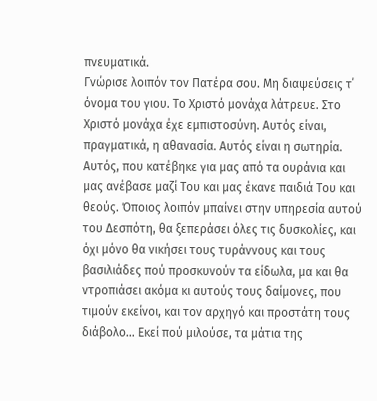πνευματικά.
Γνώρισε λοιπόν τον Πατέρα σου. Μη διαψεύσεις τ΄ όνομα του γιου. Το Χριστό μονάχα λάτρευε. Στο Χριστό μονάχα έχε εμπιστοσύνη. Αυτός είναι, πραγματικά, η αθανασία. Αυτός είναι η σωτηρία. Αυτός, που κατέβηκε για μας από τα ουράνια και μας ανέβασε μαζί Του και μας έκανε παιδιά Του και θεούς. Όποιος λοιπόν μπαίνει στην υπηρεσία αυτού του Δεσπότη, θα ξεπεράσει όλες τις δυσκολίες, και όχι μόνο θα νικήσει τους τυράννους και τους βασιλιάδες πού προσκυνούν τα είδωλα, μα και θα ντροπιάσει ακόμα κι αυτούς τους δαίμονες, που τιμούν εκείνοι, και τον αρχηγό και προστάτη τους διάβολο… Εκεί πού μιλούσε, τα μάτια της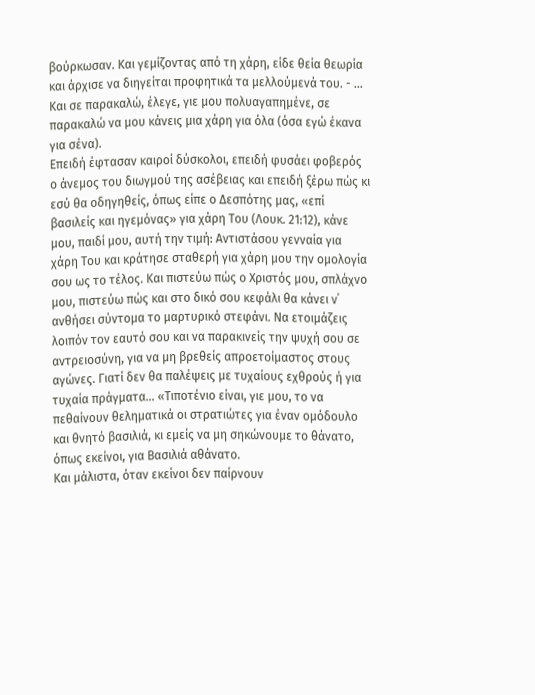βούρκωσαν. Και γεμίζοντας από τη χάρη, είδε θεία θεωρία και άρχισε να διηγείται προφητικά τα μελλούμενά του. - … Και σε παρακαλώ, έλεγε, γιε μου πολυαγαπημένε, σε παρακαλώ να μου κάνεις μια χάρη για όλα (όσα εγώ έκανα για σένα).
Επειδή έφτασαν καιροί δύσκολοι, επειδή φυσάει φοβερός ο άνεμος του διωγμού της ασέβειας και επειδή ξέρω πώς κι εσύ θα οδηγηθείς, όπως είπε ο Δεσπότης μας, «επί βασιλείς και ηγεμόνας» για χάρη Του (Λουκ. 21:12), κάνε μου, παιδί μου, αυτή την τιμή: Αντιστάσου γενναία για χάρη Του και κράτησε σταθερή για χάρη μου την ομολογία σου ως το τέλος. Και πιστεύω πώς ο Χριστός μου, σπλάχνο μου, πιστεύω πώς και στο δικό σου κεφάλι θα κάνει ν΄ ανθήσει σύντομα το μαρτυρικό στεφάνι. Να ετοιμάζεις λοιπόν τον εαυτό σου και να παρακινείς την ψυχή σου σε αντρειοσύνη, για να μη βρεθείς απροετοίμαστος στους αγώνες. Γιατί δεν θα παλέψεις με τυχαίους εχθρούς ή για τυχαία πράγματα… «Τιποτένιο είναι, γιε μου, το να πεθαίνουν θεληματικά οι στρατιώτες για έναν ομόδουλο και θνητό βασιλιά, κι εμείς να μη σηκώνουμε το θάνατο, όπως εκείνοι, για Βασιλιά αθάνατο.
Και μάλιστα, όταν εκείνοι δεν παίρνουν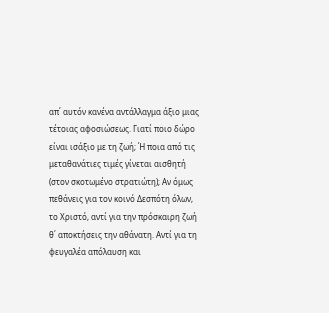απ΄ αυτόν κανένα αντάλλαγμα άξιο μιας τέτοιας αφοσιώσεως. Γιατί ποιο δώρο είναι ισάξιο με τη ζωή; Ή ποια από τις μεταθανάτιες τιμές γίνεται αισθητή (στον σκοτωμένο στρατιώτη); Αν όμως πεθάνεις για τον κοινό Δεσπότη όλων, το Χριστό, αντί για την πρόσκαιρη ζωή θ΄ αποκτήσεις την αθάνατη. Αντί για τη φευγαλέα απόλαυση και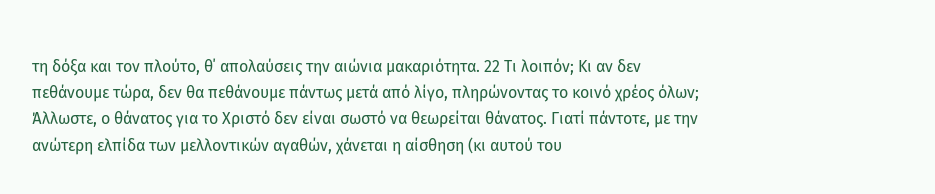τη δόξα και τον πλούτο, θ΄ απολαύσεις την αιώνια μακαριότητα. 22 Τι λοιπόν; Κι αν δεν πεθάνουμε τώρα, δεν θα πεθάνουμε πάντως μετά από λίγο, πληρώνοντας το κοινό χρέος όλων; Άλλωστε, ο θάνατος για το Χριστό δεν είναι σωστό να θεωρείται θάνατος. Γιατί πάντοτε, με την ανώτερη ελπίδα των μελλοντικών αγαθών, χάνεται η αίσθηση (κι αυτού του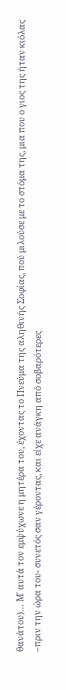θανάτου)… Μ΄ αυτά τον εμψύχωνε η μητέρα του, έχοντας το Πνεύμα της αληθινής Σοφίας, πού μιλούσε με το στόμα της, μια που ο γιος της ήταν κιόλας –πριν την ώρα του- συνετός σαν γέροντας, και είχε ανάγκη από σοβαρότερες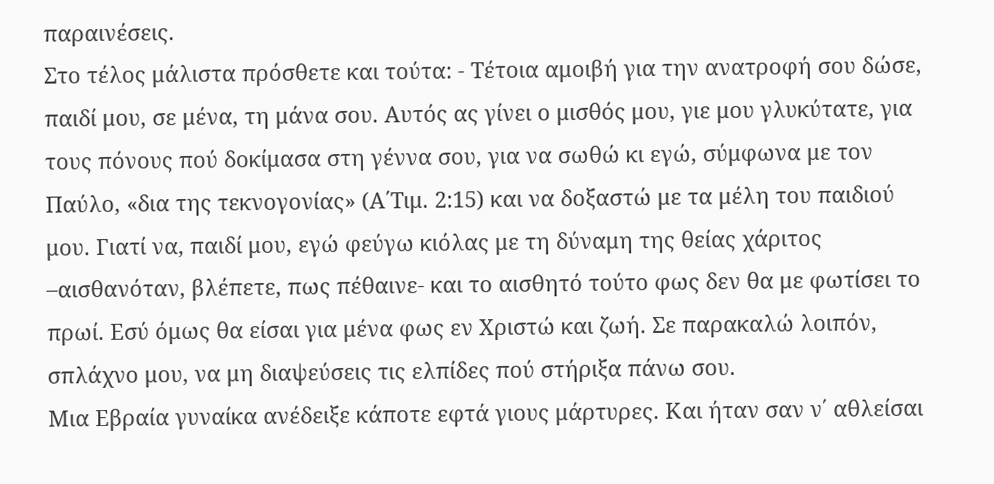παραινέσεις.
Στο τέλος μάλιστα πρόσθετε και τούτα: - Τέτοια αμοιβή για την ανατροφή σου δώσε, παιδί μου, σε μένα, τη μάνα σου. Αυτός ας γίνει ο μισθός μου, γιε μου γλυκύτατε, για τους πόνους πού δοκίμασα στη γέννα σου, για να σωθώ κι εγώ, σύμφωνα με τον Παύλο, «δια της τεκνογονίας» (Α΄Τιμ. 2:15) και να δοξαστώ με τα μέλη του παιδιού μου. Γιατί να, παιδί μου, εγώ φεύγω κιόλας με τη δύναμη της θείας χάριτος –αισθανόταν, βλέπετε, πως πέθαινε- και το αισθητό τούτο φως δεν θα με φωτίσει το πρωί. Εσύ όμως θα είσαι για μένα φως εν Χριστώ και ζωή. Σε παρακαλώ λοιπόν, σπλάχνο μου, να μη διαψεύσεις τις ελπίδες πού στήριξα πάνω σου.
Μια Εβραία γυναίκα ανέδειξε κάποτε εφτά γιους μάρτυρες. Και ήταν σαν ν΄ αθλείσαι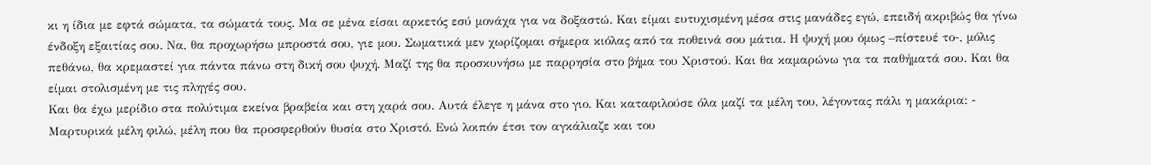κι η ίδια με εφτά σώματα, τα σώματά τους. Μα σε μένα είσαι αρκετός εσύ μονάχα για να δοξαστώ. Και είμαι ευτυχισμένη μέσα στις μανάδες εγώ, επειδή ακριβώς θα γίνω ένδοξη εξαιτίας σου. Να, θα προχωρήσω μπροστά σου, γιε μου. Σωματικά μεν χωρίζομαι σήμερα κιόλας από τα ποθεινά σου μάτια. Η ψυχή μου όμως –πίστευέ το-, μόλις πεθάνω, θα κρεμαστεί για πάντα πάνω στη δική σου ψυχή. Μαζί της θα προσκυνήσω με παρρησία στο βήμα του Χριστού. Και θα καμαρώνω για τα παθήματά σου. Και θα είμαι στολισμένη με τις πληγές σου.
Και θα έχω μερίδιο στα πολύτιμα εκείνα βραβεία και στη χαρά σου. Αυτά έλεγε η μάνα στο γιο. Και καταφιλούσε όλα μαζί τα μέλη του, λέγοντας πάλι η μακάρια: - Μαρτυρικά μέλη φιλώ, μέλη που θα προσφερθούν θυσία στο Χριστό. Ενώ λοιπόν έτσι τον αγκάλιαζε και του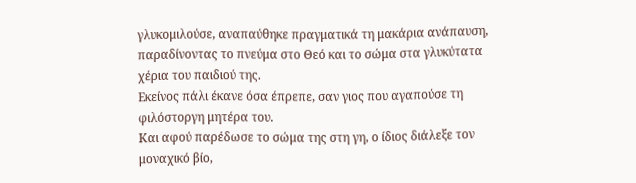γλυκομιλούσε, αναπαύθηκε πραγματικά τη μακάρια ανάπαυση, παραδίνοντας το πνεύμα στο Θεό και το σώμα στα γλυκύτατα χέρια του παιδιού της.
Εκείνος πάλι έκανε όσα έπρεπε, σαν γιος που αγαπούσε τη φιλόστοργη μητέρα του.
Και αφού παρέδωσε το σώμα της στη γη, ο ίδιος διάλεξε τον μοναχικό βίο,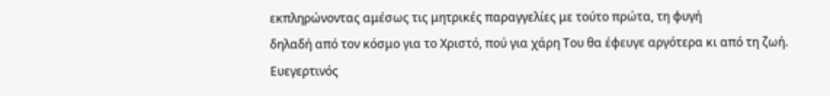εκπληρώνοντας αμέσως τις μητρικές παραγγελίες με τούτο πρώτα, τη φυγή
δηλαδή από τον κόσμο για το Χριστό, πού για χάρη Του θα έφευγε αργότερα κι από τη ζωή.
Ευεγερτινός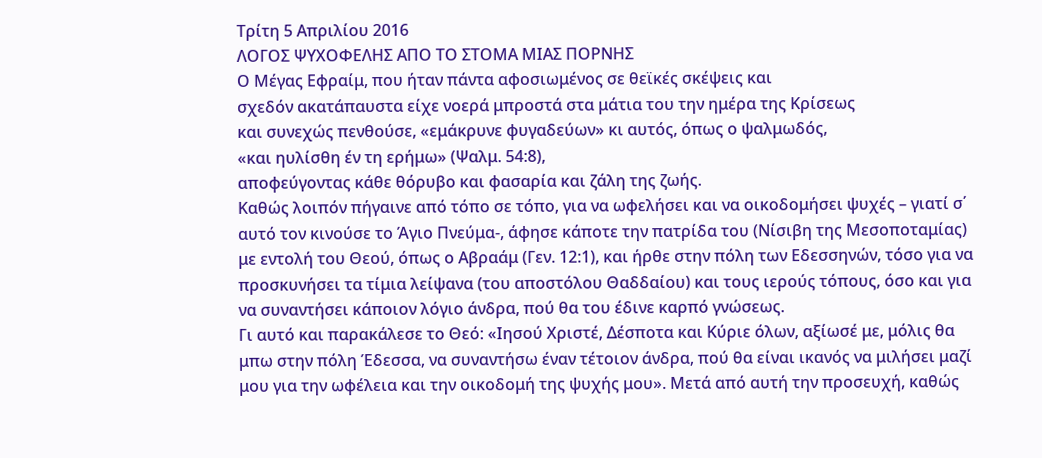Τρίτη 5 Απριλίου 2016
ΛΟΓΟΣ ΨΥΧΟΦΕΛΗΣ ΑΠΟ ΤΟ ΣΤΟΜΑ ΜΙΑΣ ΠΟΡΝΗΣ
Ο Μέγας Εφραίμ, που ήταν πάντα αφοσιωμένος σε θεϊκές σκέψεις και
σχεδόν ακατάπαυστα είχε νοερά μπροστά στα μάτια του την ημέρα της Κρίσεως
και συνεχώς πενθούσε, «εμάκρυνε φυγαδεύων» κι αυτός, όπως ο ψαλμωδός,
«και ηυλίσθη έν τη ερήμω» (Ψαλμ. 54:8),
αποφεύγοντας κάθε θόρυβο και φασαρία και ζάλη της ζωής.
Καθώς λοιπόν πήγαινε από τόπο σε τόπο, για να ωφελήσει και να οικοδομήσει ψυχές – γιατί σ΄ αυτό τον κινούσε το Άγιο Πνεύμα-, άφησε κάποτε την πατρίδα του (Νίσιβη της Μεσοποταμίας) με εντολή του Θεού, όπως ο Αβραάμ (Γεν. 12:1), και ήρθε στην πόλη των Εδεσσηνών, τόσο για να προσκυνήσει τα τίμια λείψανα (του αποστόλου Θαδδαίου) και τους ιερούς τόπους, όσο και για να συναντήσει κάποιον λόγιο άνδρα, πού θα του έδινε καρπό γνώσεως.
Γι αυτό και παρακάλεσε το Θεό: «Ιησού Χριστέ, Δέσποτα και Κύριε όλων, αξίωσέ με, μόλις θα μπω στην πόλη Έδεσσα, να συναντήσω έναν τέτοιον άνδρα, πού θα είναι ικανός να μιλήσει μαζί μου για την ωφέλεια και την οικοδομή της ψυχής μου». Μετά από αυτή την προσευχή, καθώς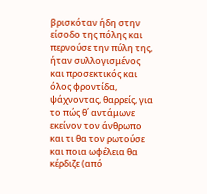βρισκόταν ήδη στην είσοδο της πόλης και περνούσε την πύλη της, ήταν συλλογισμένος και προσεκτικός και όλος φροντίδα, ψάχνοντας, θαρρείς, για το πώς θ΄ αντάμωνε εκείνον τον άνθρωπο και τι θα τον ρωτούσε και ποια ωφέλεια θα κέρδιζε (από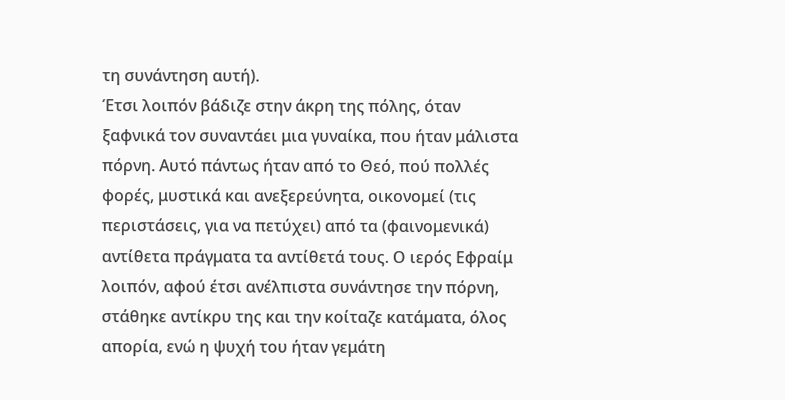τη συνάντηση αυτή).
Έτσι λοιπόν βάδιζε στην άκρη της πόλης, όταν ξαφνικά τον συναντάει μια γυναίκα, που ήταν μάλιστα πόρνη. Αυτό πάντως ήταν από το Θεό, πού πολλές φορές, μυστικά και ανεξερεύνητα, οικονομεί (τις περιστάσεις, για να πετύχει) από τα (φαινομενικά) αντίθετα πράγματα τα αντίθετά τους. Ο ιερός Εφραίμ λοιπόν, αφού έτσι ανέλπιστα συνάντησε την πόρνη, στάθηκε αντίκρυ της και την κοίταζε κατάματα, όλος απορία, ενώ η ψυχή του ήταν γεμάτη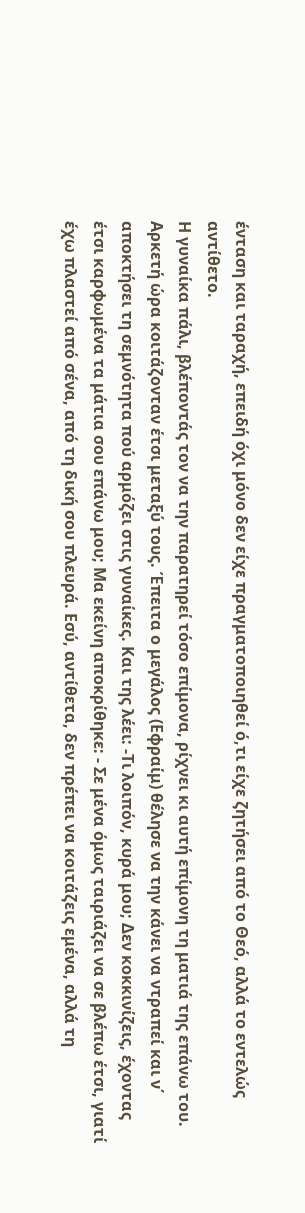ένταση και ταραχή, επειδή όχι μόνο δεν είχε πραγματοποιηθεί ό,τι είχε ζητήσει από το Θεό, αλλά το εντελώς αντίθετο.
Η γυναίκα πάλι, βλέποντάς τον να την παρατηρεί τόσο επίμονα, ρίχνει κι αυτή επίμονη τη ματιά της επάνω του. Αρκετή ώρα κοιτάζονταν έτσι μεταξύ τους. Έπειτα ο μεγάλος (Εφραίμ) θέλησε να την κάνει να ντραπεί και ν΄ αποκτήσει τη σεμνότητα πού αρμόζει στις γυναίκες. Και της λέει: -Τι λοιπόν, κυρά μου; Δεν κοκκινίζεις, έχοντας έτσι καρφωμένα τα μάτια σου επάνω μου; Μα εκείνη αποκρίθηκε: - Σε μένα όμως ταιριάζει να σε βλέπω έτσι, γιατί έχω πλαστεί από σένα, από τη δική σου πλευρά. Εσύ, αντίθετα, δεν πρέπει να κοιτάζεις εμένα, αλλά τη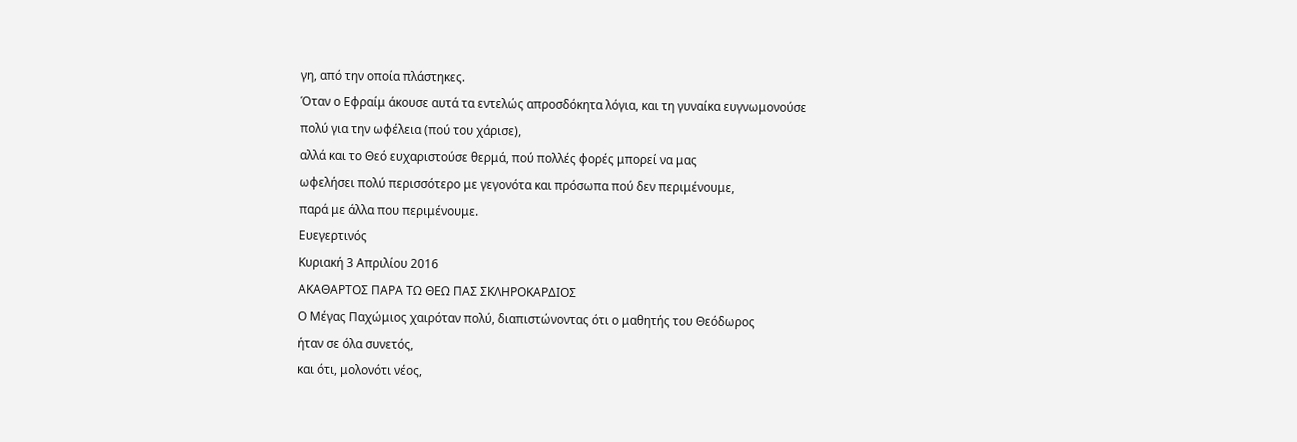γη, από την οποία πλάστηκες.
Όταν ο Εφραίμ άκουσε αυτά τα εντελώς απροσδόκητα λόγια, και τη γυναίκα ευγνωμονούσε
πολύ για την ωφέλεια (πού του χάρισε),
αλλά και το Θεό ευχαριστούσε θερμά, πού πολλές φορές μπορεί να μας
ωφελήσει πολύ περισσότερο με γεγονότα και πρόσωπα πού δεν περιμένουμε,
παρά με άλλα που περιμένουμε.
Ευεγερτινός
Κυριακή 3 Απριλίου 2016
ΑΚΑΘΑΡΤΟΣ ΠΑΡΑ ΤΩ ΘΕΩ ΠΑΣ ΣΚΛΗΡΟΚΑΡΔΙΟΣ
Ο Μέγας Παχώμιος χαιρόταν πολύ, διαπιστώνοντας ότι ο μαθητής του Θεόδωρος
ήταν σε όλα συνετός,
και ότι, μολονότι νέος,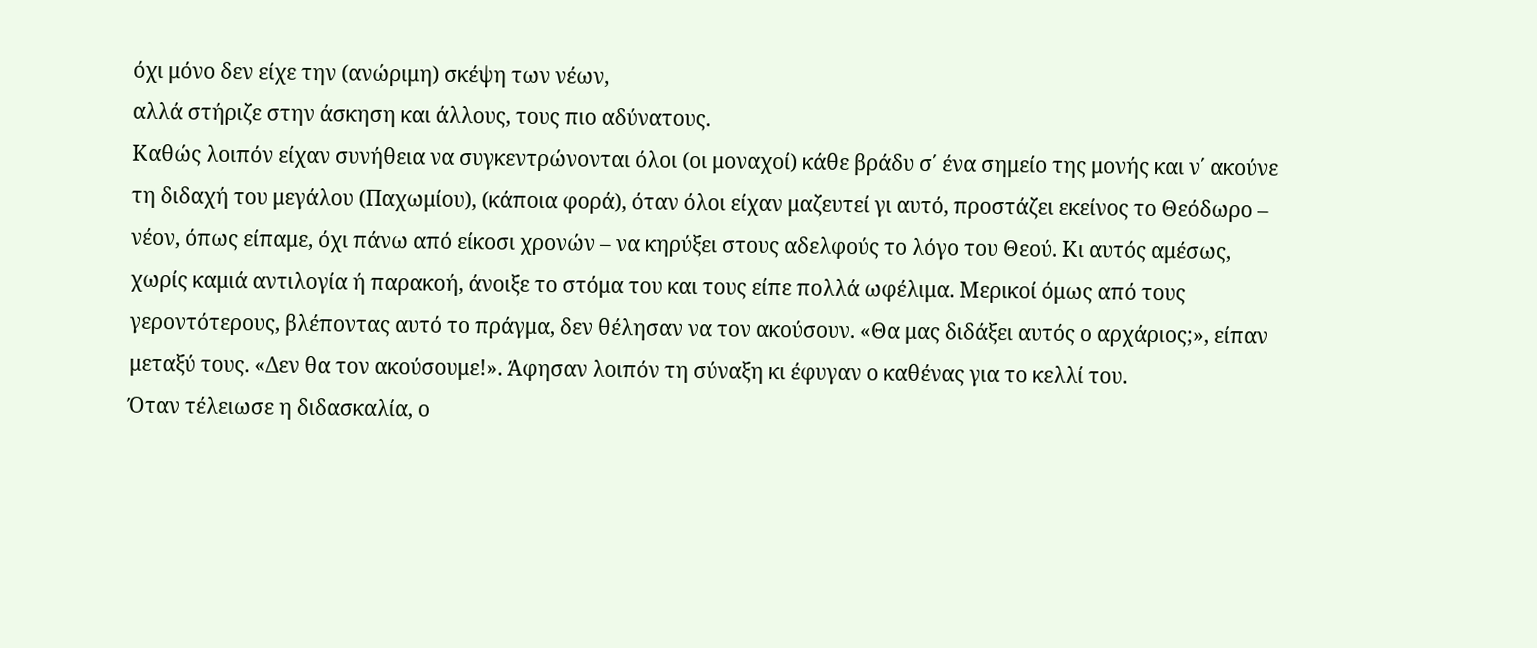όχι μόνο δεν είχε την (ανώριμη) σκέψη των νέων,
αλλά στήριζε στην άσκηση και άλλους, τους πιο αδύνατους.
Καθώς λοιπόν είχαν συνήθεια να συγκεντρώνονται όλοι (οι μοναχοί) κάθε βράδυ σ΄ ένα σημείο της μονής και ν΄ ακούνε τη διδαχή του μεγάλου (Παχωμίου), (κάποια φορά), όταν όλοι είχαν μαζευτεί γι αυτό, προστάζει εκείνος το Θεόδωρο – νέον, όπως είπαμε, όχι πάνω από είκοσι χρονών – να κηρύξει στους αδελφούς το λόγο του Θεού. Κι αυτός αμέσως, χωρίς καμιά αντιλογία ή παρακοή, άνοιξε το στόμα του και τους είπε πολλά ωφέλιμα. Μερικοί όμως από τους γεροντότερους, βλέποντας αυτό το πράγμα, δεν θέλησαν να τον ακούσουν. «Θα μας διδάξει αυτός ο αρχάριος;», είπαν μεταξύ τους. «Δεν θα τον ακούσουμε!». Άφησαν λοιπόν τη σύναξη κι έφυγαν ο καθένας για το κελλί του.
Όταν τέλειωσε η διδασκαλία, ο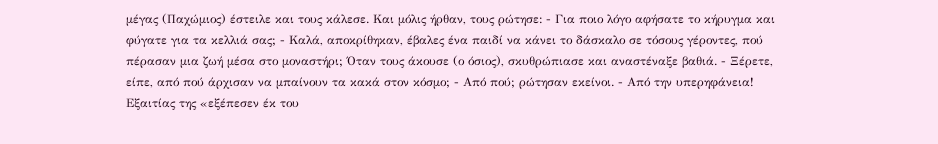μέγας (Παχώμιος) έστειλε και τους κάλεσε. Και μόλις ήρθαν, τους ρώτησε: - Για ποιο λόγο αφήσατε το κήρυγμα και φύγατε για τα κελλιά σας; - Καλά, αποκρίθηκαν, έβαλες ένα παιδί να κάνει το δάσκαλο σε τόσους γέροντες, πού πέρασαν μια ζωή μέσα στο μοναστήρι; Όταν τους άκουσε (ο όσιος), σκυθρώπιασε και αναστέναξε βαθιά. - Ξέρετε, είπε, από πού άρχισαν να μπαίνουν τα κακά στον κόσμο; - Από πού; ρώτησαν εκείνοι. - Από την υπερηφάνεια! Εξαιτίας της «εξέπεσεν έκ του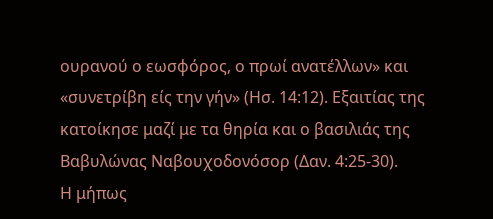ουρανού ο εωσφόρος, ο πρωί ανατέλλων» και «συνετρίβη είς την γήν» (Ησ. 14:12). Εξαιτίας της κατοίκησε μαζί με τα θηρία και ο βασιλιάς της Βαβυλώνας Ναβουχοδονόσορ (Δαν. 4:25-30).
Η μήπως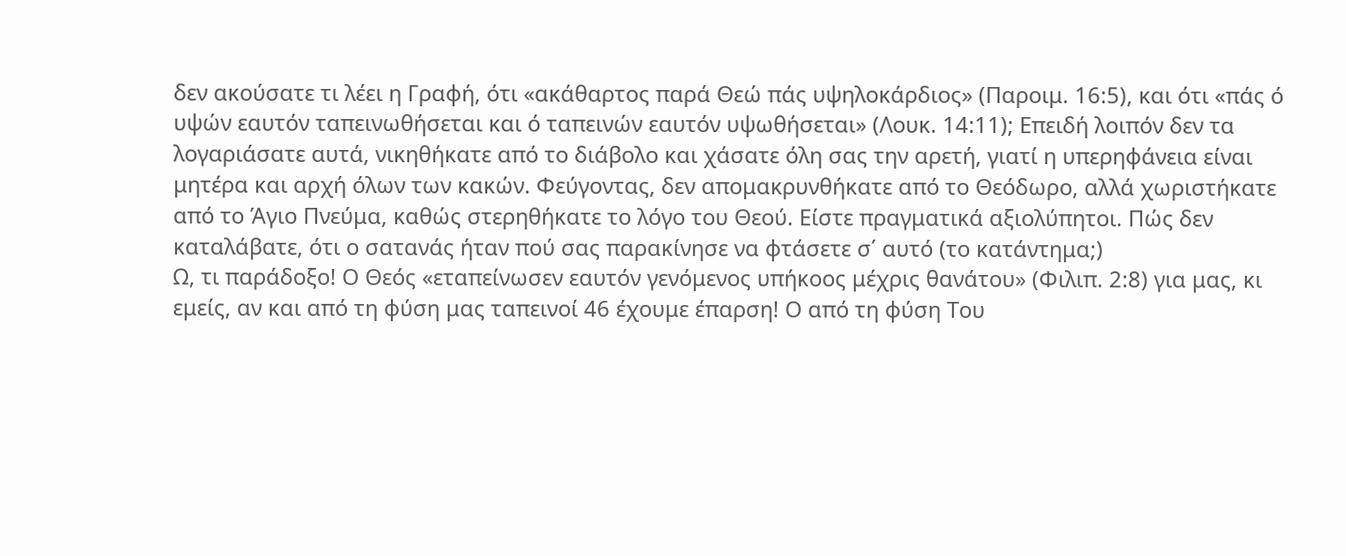δεν ακούσατε τι λέει η Γραφή, ότι «ακάθαρτος παρά Θεώ πάς υψηλοκάρδιος» (Παροιμ. 16:5), και ότι «πάς ό υψών εαυτόν ταπεινωθήσεται και ό ταπεινών εαυτόν υψωθήσεται» (Λουκ. 14:11); Επειδή λοιπόν δεν τα λογαριάσατε αυτά, νικηθήκατε από το διάβολο και χάσατε όλη σας την αρετή, γιατί η υπερηφάνεια είναι μητέρα και αρχή όλων των κακών. Φεύγοντας, δεν απομακρυνθήκατε από το Θεόδωρο, αλλά χωριστήκατε από το Άγιο Πνεύμα, καθώς στερηθήκατε το λόγο του Θεού. Είστε πραγματικά αξιολύπητοι. Πώς δεν καταλάβατε, ότι ο σατανάς ήταν πού σας παρακίνησε να φτάσετε σ΄ αυτό (το κατάντημα;)
Ω, τι παράδοξο! Ο Θεός «εταπείνωσεν εαυτόν γενόμενος υπήκοος μέχρις θανάτου» (Φιλιπ. 2:8) για μας, κι εμείς, αν και από τη φύση μας ταπεινοί 46 έχουμε έπαρση! Ο από τη φύση Του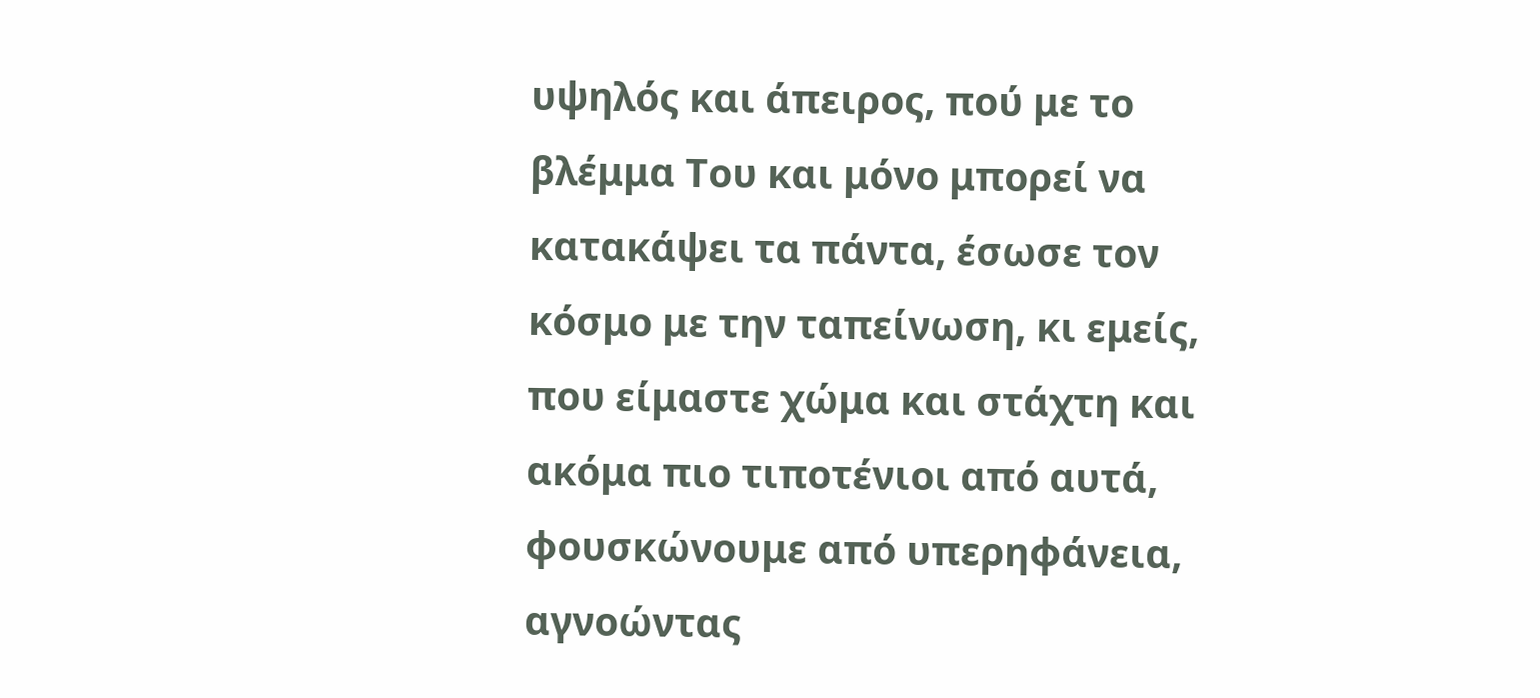υψηλός και άπειρος, πού με το βλέμμα Του και μόνο μπορεί να κατακάψει τα πάντα, έσωσε τον κόσμο με την ταπείνωση, κι εμείς, που είμαστε χώμα και στάχτη και ακόμα πιο τιποτένιοι από αυτά, φουσκώνουμε από υπερηφάνεια, αγνοώντας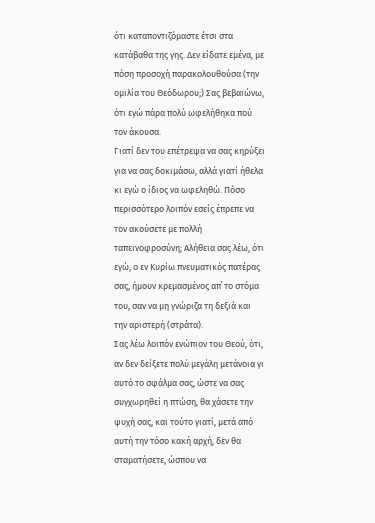ότι καταποντιζόμαστε έτσι στα κατάβαθα της γης. Δεν είδατε εμένα, με πόση προσοχή παρακολουθούσα (την ομιλία του Θεόδωρου;) Σας βεβαιώνω, ότι εγώ πάρα πολύ ωφελήθηκα πού τον άκουσα.
Γιατί δεν του επέτρεψα να σας κηρύξει για να σας δοκιμάσω, αλλά γιατί ήθελα κι εγώ ο ίδιος να ωφεληθώ. Πόσο περισσότερο λοιπόν εσείς έπρεπε να τον ακούσετε με πολλή ταπεινοφροσύνη; Αλήθεια σας λέω, ότι εγώ, ο εν Κυρίω πνευματικός πατέρας σας, ήμουν κρεμασμένος απ΄ το στόμα του, σαν να μη γνώριζα τη δεξιά και την αριστερή (στράτα).
Σας λέω λοιπόν ενώπιον του Θεού, ότι, αν δεν δείξετε πολύ μεγάλη μετάνοια γι αυτό το σφάλμα σας, ώστε να σας συγχωρηθεί η πτώση, θα χάσετε την ψυχή σας, και τούτο γιατί, μετά από αυτή την τόσο κακή αρχή, δεν θα σταματήσετε, ώσπου να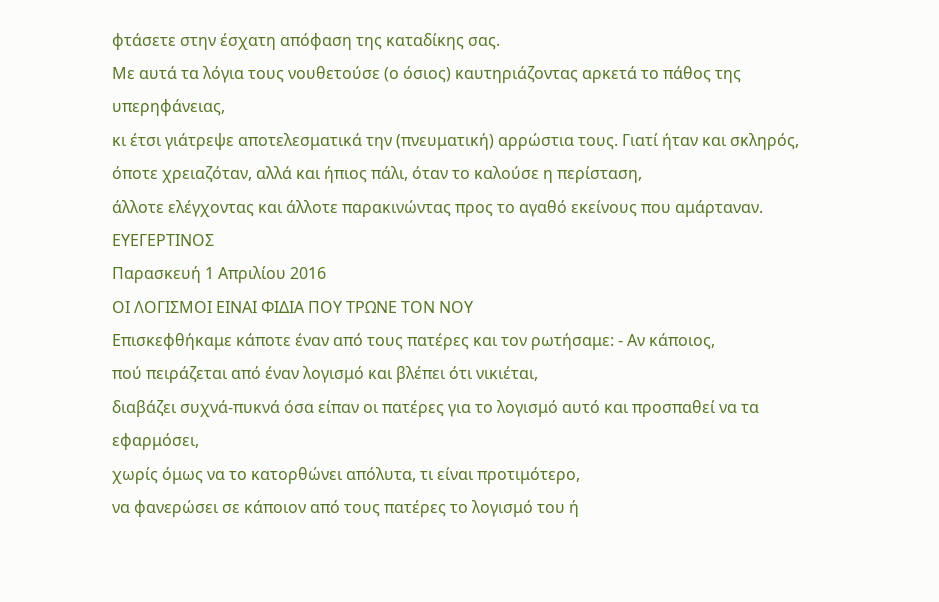φτάσετε στην έσχατη απόφαση της καταδίκης σας.
Με αυτά τα λόγια τους νουθετούσε (ο όσιος) καυτηριάζοντας αρκετά το πάθος της υπερηφάνειας,
κι έτσι γιάτρεψε αποτελεσματικά την (πνευματική) αρρώστια τους. Γιατί ήταν και σκληρός,
όποτε χρειαζόταν, αλλά και ήπιος πάλι, όταν το καλούσε η περίσταση,
άλλοτε ελέγχοντας και άλλοτε παρακινώντας προς το αγαθό εκείνους που αμάρταναν.
ΕΥΕΓΕΡΤΙΝΟΣ
Παρασκευή 1 Απριλίου 2016
ΟΙ ΛΟΓΙΣΜΟΙ ΕΙΝΑΙ ΦΙΔΙΑ ΠΟΥ ΤΡΩΝΕ ΤΟΝ ΝΟΥ
Επισκεφθήκαμε κάποτε έναν από τους πατέρες και τον ρωτήσαμε: - Αν κάποιος,
πού πειράζεται από έναν λογισμό και βλέπει ότι νικιέται,
διαβάζει συχνά-πυκνά όσα είπαν οι πατέρες για το λογισμό αυτό και προσπαθεί να τα εφαρμόσει,
χωρίς όμως να το κατορθώνει απόλυτα, τι είναι προτιμότερο,
να φανερώσει σε κάποιον από τους πατέρες το λογισμό του ή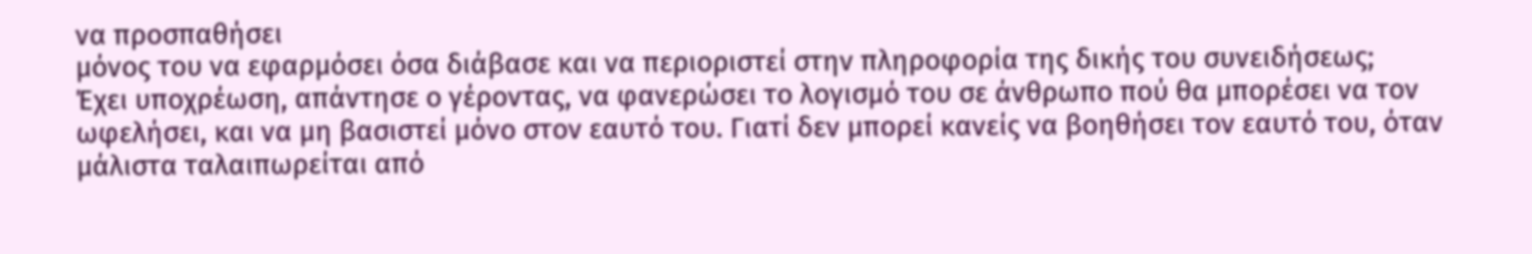να προσπαθήσει
μόνος του να εφαρμόσει όσα διάβασε και να περιοριστεί στην πληροφορία της δικής του συνειδήσεως;
Έχει υποχρέωση, απάντησε ο γέροντας, να φανερώσει το λογισμό του σε άνθρωπο πού θα μπορέσει να τον ωφελήσει, και να μη βασιστεί μόνο στον εαυτό του. Γιατί δεν μπορεί κανείς να βοηθήσει τον εαυτό του, όταν μάλιστα ταλαιπωρείται από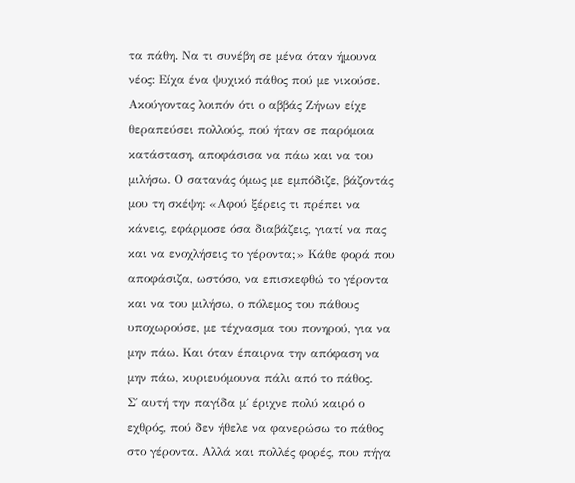τα πάθη. Να τι συνέβη σε μένα όταν ήμουνα νέος: Είχα ένα ψυχικό πάθος πού με νικούσε. Ακούγοντας λοιπόν ότι ο αββάς Ζήνων είχε θεραπεύσει πολλούς, πού ήταν σε παρόμοια κατάσταση, αποφάσισα να πάω και να του μιλήσω. Ο σατανάς όμως με εμπόδιζε, βάζοντάς μου τη σκέψη: «Αφού ξέρεις τι πρέπει να κάνεις, εφάρμοσε όσα διαβάζεις, γιατί να πας και να ενοχλήσεις το γέροντα;» Κάθε φορά που αποφάσιζα, ωστόσο, να επισκεφθώ το γέροντα και να του μιλήσω, ο πόλεμος του πάθους υποχωρούσε, με τέχνασμα του πονηρού, για να μην πάω. Και όταν έπαιρνα την απόφαση να μην πάω, κυριευόμουνα πάλι από το πάθος.
Σ΄ αυτή την παγίδα μ΄ έριχνε πολύ καιρό ο εχθρός, πού δεν ήθελε να φανερώσω το πάθος στο γέροντα. Αλλά και πολλές φορές, που πήγα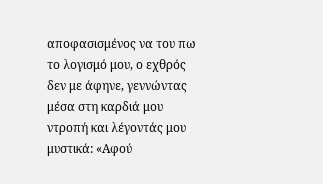αποφασισμένος να του πω το λογισμό μου, ο εχθρός δεν με άφηνε, γεννώντας μέσα στη καρδιά μου ντροπή και λέγοντάς μου μυστικά: «Αφού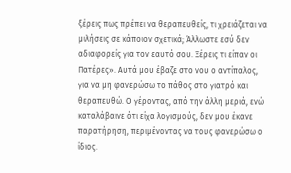ξέρεις πως πρέπει να θεραπευθείς, τι χρειάζεται να μιλήσεις σε κάποιον σχετικά; Άλλωστε εσύ δεν αδιαφορείς για τον εαυτό σου. Ξέρεις τι είπαν οι Πατέρες». Αυτά μου έβαζε στο νου ο αντίπαλος, για να μη φανερώσω το πάθος στο γιατρό και θεραπευθώ. Ο γέροντας, από την άλλη μεριά, ενώ καταλάβαινε ότι είχα λογισμούς, δεν μου έκανε παρατήρηση, περιμένοντας να τους φανερώσω ο ίδιος.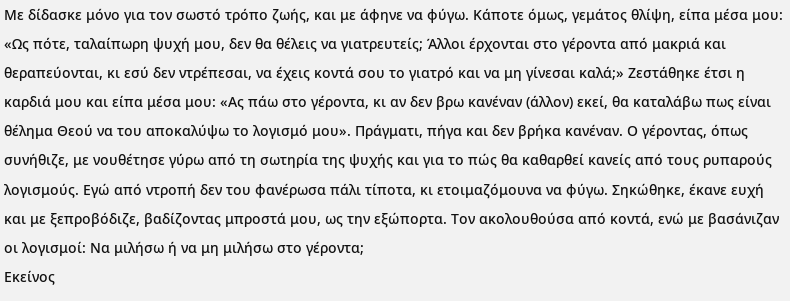Με δίδασκε μόνο για τον σωστό τρόπο ζωής, και με άφηνε να φύγω. Κάποτε όμως, γεμάτος θλίψη, είπα μέσα μου: «Ως πότε, ταλαίπωρη ψυχή μου, δεν θα θέλεις να γιατρευτείς; Άλλοι έρχονται στο γέροντα από μακριά και θεραπεύονται, κι εσύ δεν ντρέπεσαι, να έχεις κοντά σου το γιατρό και να μη γίνεσαι καλά;» Ζεστάθηκε έτσι η καρδιά μου και είπα μέσα μου: «Ας πάω στο γέροντα, κι αν δεν βρω κανέναν (άλλον) εκεί, θα καταλάβω πως είναι θέλημα Θεού να του αποκαλύψω το λογισμό μου». Πράγματι, πήγα και δεν βρήκα κανέναν. Ο γέροντας, όπως συνήθιζε, με νουθέτησε γύρω από τη σωτηρία της ψυχής και για το πώς θα καθαρθεί κανείς από τους ρυπαρούς λογισμούς. Εγώ από ντροπή δεν του φανέρωσα πάλι τίποτα, κι ετοιμαζόμουνα να φύγω. Σηκώθηκε, έκανε ευχή και με ξεπροβόδιζε, βαδίζοντας μπροστά μου, ως την εξώπορτα. Τον ακολουθούσα από κοντά, ενώ με βασάνιζαν οι λογισμοί: Να μιλήσω ή να μη μιλήσω στο γέροντα;
Εκείνος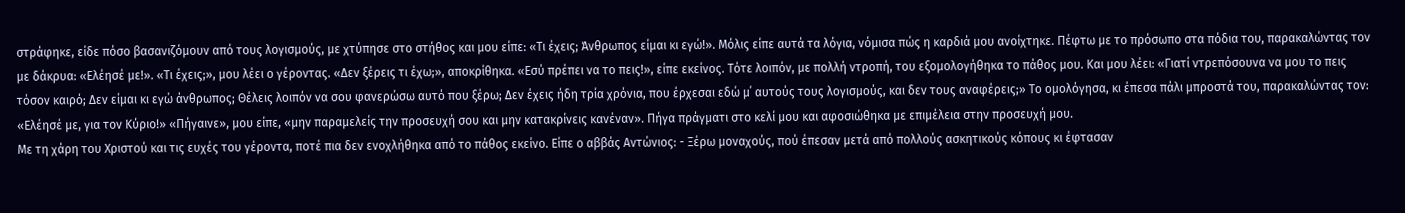στράφηκε, είδε πόσο βασανιζόμουν από τους λογισμούς, με χτύπησε στο στήθος και μου είπε: «Τι έχεις; Άνθρωπος είμαι κι εγώ!». Μόλις είπε αυτά τα λόγια, νόμισα πώς η καρδιά μου ανοίχτηκε. Πέφτω με το πρόσωπο στα πόδια του, παρακαλώντας τον με δάκρυα: «Ελέησέ με!». «Τι έχεις;», μου λέει ο γέροντας. «Δεν ξέρεις τι έχω;», αποκρίθηκα. «Εσύ πρέπει να το πεις!», είπε εκείνος. Τότε λοιπόν, με πολλή ντροπή, του εξομολογήθηκα το πάθος μου. Και μου λέει: «Γιατί ντρεπόσουνα να μου το πεις τόσον καιρό; Δεν είμαι κι εγώ άνθρωπος; Θέλεις λοιπόν να σου φανερώσω αυτό που ξέρω; Δεν έχεις ήδη τρία χρόνια, που έρχεσαι εδώ μ΄ αυτούς τους λογισμούς, και δεν τους αναφέρεις;» Το ομολόγησα, κι έπεσα πάλι μπροστά του, παρακαλώντας τον: «Ελέησέ με, για τον Κύριο!» «Πήγαινε», μου είπε, «μην παραμελείς την προσευχή σου και μην κατακρίνεις κανέναν». Πήγα πράγματι στο κελί μου και αφοσιώθηκα με επιμέλεια στην προσευχή μου.
Με τη χάρη του Χριστού και τις ευχές του γέροντα, ποτέ πια δεν ενοχλήθηκα από το πάθος εκείνο. Είπε ο αββάς Αντώνιος: - Ξέρω μοναχούς, πού έπεσαν μετά από πολλούς ασκητικούς κόπους κι έφτασαν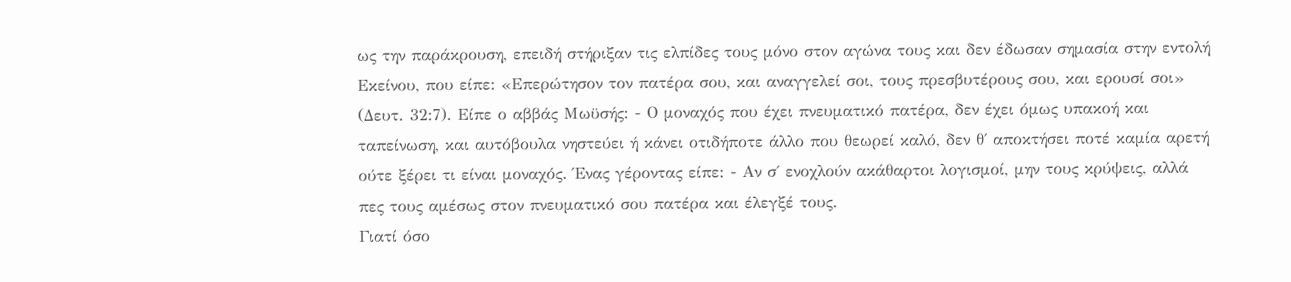ως την παράκρουση, επειδή στήριξαν τις ελπίδες τους μόνο στον αγώνα τους και δεν έδωσαν σημασία στην εντολή Εκείνου, που είπε: «Επερώτησον τον πατέρα σου, και αναγγελεί σοι, τους πρεσβυτέρους σου, και ερουσί σοι» (Δευτ. 32:7). Είπε ο αββάς Μωϋσής: - Ο μοναχός που έχει πνευματικό πατέρα, δεν έχει όμως υπακοή και ταπείνωση, και αυτόβουλα νηστεύει ή κάνει οτιδήποτε άλλο που θεωρεί καλό, δεν θ΄ αποκτήσει ποτέ καμία αρετή ούτε ξέρει τι είναι μοναχός. Ένας γέροντας είπε: - Αν σ΄ ενοχλούν ακάθαρτοι λογισμοί, μην τους κρύψεις, αλλά πες τους αμέσως στον πνευματικό σου πατέρα και έλεγξέ τους.
Γιατί όσο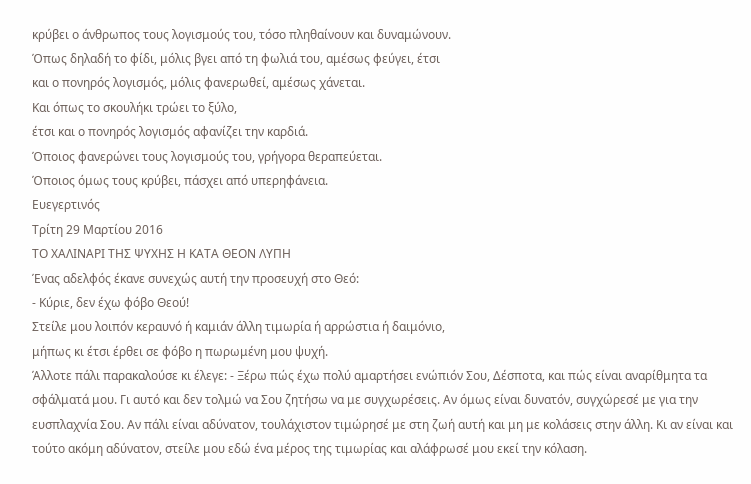κρύβει ο άνθρωπος τους λογισμούς του, τόσο πληθαίνουν και δυναμώνουν.
Όπως δηλαδή το φίδι, μόλις βγει από τη φωλιά του, αμέσως φεύγει, έτσι
και ο πονηρός λογισμός, μόλις φανερωθεί, αμέσως χάνεται.
Και όπως το σκουλήκι τρώει το ξύλο,
έτσι και ο πονηρός λογισμός αφανίζει την καρδιά.
Όποιος φανερώνει τους λογισμούς του, γρήγορα θεραπεύεται.
Όποιος όμως τους κρύβει, πάσχει από υπερηφάνεια.
Ευεγερτινός
Τρίτη 29 Μαρτίου 2016
ΤΟ ΧΑΛΙΝΑΡΙ ΤΗΣ ΨΥΧΗΣ Η ΚΑΤΑ ΘΕΟΝ ΛΥΠΗ
Ένας αδελφός έκανε συνεχώς αυτή την προσευχή στο Θεό:
- Κύριε, δεν έχω φόβο Θεού!
Στείλε μου λοιπόν κεραυνό ή καμιάν άλλη τιμωρία ή αρρώστια ή δαιμόνιο,
μήπως κι έτσι έρθει σε φόβο η πωρωμένη μου ψυχή.
Άλλοτε πάλι παρακαλούσε κι έλεγε: - Ξέρω πώς έχω πολύ αμαρτήσει ενώπιόν Σου, Δέσποτα, και πώς είναι αναρίθμητα τα σφάλματά μου. Γι αυτό και δεν τολμώ να Σου ζητήσω να με συγχωρέσεις. Αν όμως είναι δυνατόν, συγχώρεσέ με για την ευσπλαχνία Σου. Αν πάλι είναι αδύνατον, τουλάχιστον τιμώρησέ με στη ζωή αυτή και μη με κολάσεις στην άλλη. Κι αν είναι και τούτο ακόμη αδύνατον, στείλε μου εδώ ένα μέρος της τιμωρίας και αλάφρωσέ μου εκεί την κόλαση.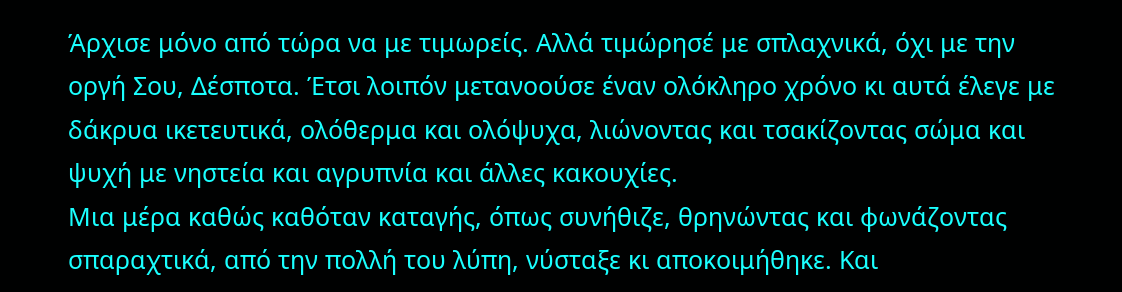Άρχισε μόνο από τώρα να με τιμωρείς. Αλλά τιμώρησέ με σπλαχνικά, όχι με την οργή Σου, Δέσποτα. Έτσι λοιπόν μετανοούσε έναν ολόκληρο χρόνο κι αυτά έλεγε με δάκρυα ικετευτικά, ολόθερμα και ολόψυχα, λιώνοντας και τσακίζοντας σώμα και ψυχή με νηστεία και αγρυπνία και άλλες κακουχίες.
Μια μέρα καθώς καθόταν καταγής, όπως συνήθιζε, θρηνώντας και φωνάζοντας σπαραχτικά, από την πολλή του λύπη, νύσταξε κι αποκοιμήθηκε. Και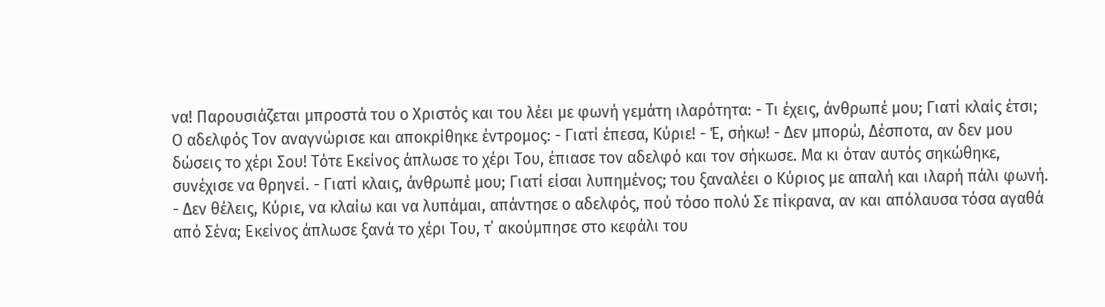να! Παρουσιάζεται μπροστά του ο Χριστός και του λέει με φωνή γεμάτη ιλαρότητα: - Τι έχεις, άνθρωπέ μου; Γιατί κλαίς έτσι; Ο αδελφός Τον αναγνώρισε και αποκρίθηκε έντρομος: - Γιατί έπεσα, Κύριε! - Έ, σήκω! - Δεν μπορώ, Δέσποτα, αν δεν μου δώσεις το χέρι Σου! Τότε Εκείνος άπλωσε το χέρι Του, έπιασε τον αδελφό και τον σήκωσε. Μα κι όταν αυτός σηκώθηκε, συνέχισε να θρηνεί. - Γιατί κλαις, άνθρωπέ μου; Γιατί είσαι λυπημένος; του ξαναλέει ο Κύριος με απαλή και ιλαρή πάλι φωνή. - Δεν θέλεις, Κύριε, να κλαίω και να λυπάμαι, απάντησε ο αδελφός, πού τόσο πολύ Σε πίκρανα, αν και απόλαυσα τόσα αγαθά από Σένα; Εκείνος άπλωσε ξανά το χέρι Του, τ΄ ακούμπησε στο κεφάλι του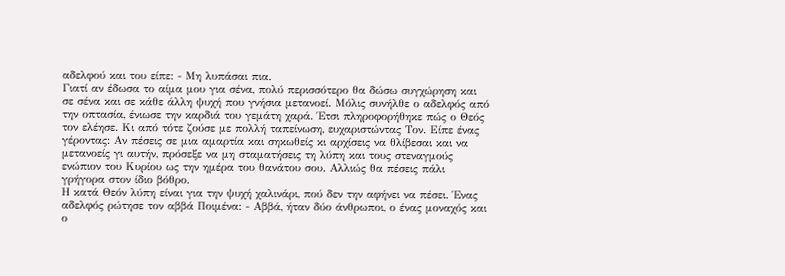αδελφού και του είπε: - Μη λυπάσαι πια.
Γιατί αν έδωσα το αίμα μου για σένα, πολύ περισσότερο θα δώσω συγχώρηση και σε σένα και σε κάθε άλλη ψυχή που γνήσια μετανοεί. Μόλις συνήλθε ο αδελφός από την οπτασία, ένιωσε την καρδιά του γεμάτη χαρά. Έτσι πληροφορήθηκε πώς ο Θεός τον ελέησε. Κι από τότε ζούσε με πολλή ταπείνωση, ευχαριστώντας Τον. Είπε ένας γέροντας: Αν πέσεις σε μια αμαρτία και σηκωθείς κι αρχίσεις να θλίβεσαι και να μετανοείς γι αυτήν, πρόσεξε να μη σταματήσεις τη λύπη και τους στεναγμούς ενώπιον του Κυρίου ως την ημέρα του θανάτου σου. Αλλιώς θα πέσεις πάλι γρήγορα στον ίδιο βόθρο.
Η κατά Θεόν λύπη είναι για την ψυχή χαλινάρι, πού δεν την αφήνει να πέσει. Ένας αδελφός ρώτησε τον αββά Ποιμένα: - Αββά, ήταν δύο άνθρωποι, ο ένας μοναχός και ο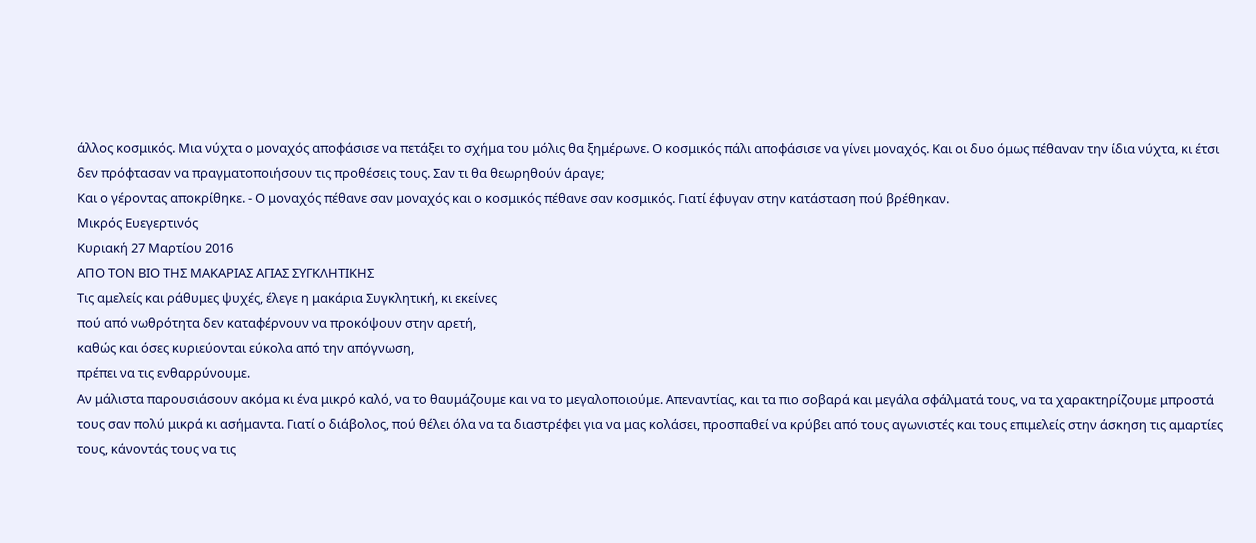άλλος κοσμικός. Μια νύχτα ο μοναχός αποφάσισε να πετάξει το σχήμα του μόλις θα ξημέρωνε. Ο κοσμικός πάλι αποφάσισε να γίνει μοναχός. Και οι δυο όμως πέθαναν την ίδια νύχτα, κι έτσι δεν πρόφτασαν να πραγματοποιήσουν τις προθέσεις τους. Σαν τι θα θεωρηθούν άραγε;
Και ο γέροντας αποκρίθηκε. - Ο μοναχός πέθανε σαν μοναχός και ο κοσμικός πέθανε σαν κοσμικός. Γιατί έφυγαν στην κατάσταση πού βρέθηκαν.
Μικρός Ευεγερτινός
Κυριακή 27 Μαρτίου 2016
ΑΠΟ ΤΟΝ ΒΙΟ ΤΗΣ ΜΑΚΑΡΙΑΣ ΑΓΙΑΣ ΣΥΓΚΛΗΤΙΚΗΣ
Τις αμελείς και ράθυμες ψυχές, έλεγε η μακάρια Συγκλητική, κι εκείνες
πού από νωθρότητα δεν καταφέρνουν να προκόψουν στην αρετή,
καθώς και όσες κυριεύονται εύκολα από την απόγνωση,
πρέπει να τις ενθαρρύνουμε.
Αν μάλιστα παρουσιάσουν ακόμα κι ένα μικρό καλό, να το θαυμάζουμε και να το μεγαλοποιούμε. Απεναντίας, και τα πιο σοβαρά και μεγάλα σφάλματά τους, να τα χαρακτηρίζουμε μπροστά τους σαν πολύ μικρά κι ασήμαντα. Γιατί ο διάβολος, πού θέλει όλα να τα διαστρέφει για να μας κολάσει, προσπαθεί να κρύβει από τους αγωνιστές και τους επιμελείς στην άσκηση τις αμαρτίες τους, κάνοντάς τους να τις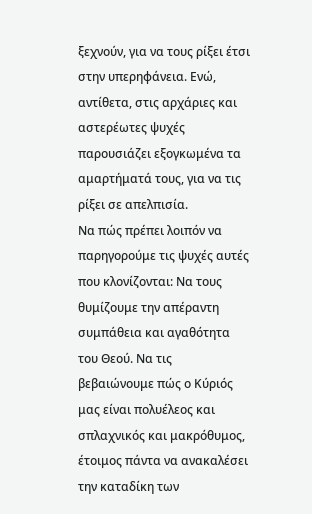ξεχνούν, για να τους ρίξει έτσι στην υπερηφάνεια. Ενώ, αντίθετα, στις αρχάριες και αστερέωτες ψυχές παρουσιάζει εξογκωμένα τα αμαρτήματά τους, για να τις ρίξει σε απελπισία.
Να πώς πρέπει λοιπόν να παρηγορούμε τις ψυχές αυτές που κλονίζονται: Να τους θυμίζουμε την απέραντη συμπάθεια και αγαθότητα του Θεού. Να τις βεβαιώνουμε πώς ο Κύριός μας είναι πολυέλεος και σπλαχνικός και μακρόθυμος, έτοιμος πάντα να ανακαλέσει την καταδίκη των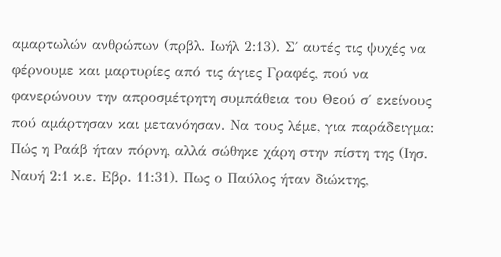αμαρτωλών ανθρώπων (πρβλ. Ιωήλ 2:13). Σ΄ αυτές τις ψυχές να φέρνουμε και μαρτυρίες από τις άγιες Γραφές, πού να φανερώνουν την απροσμέτρητη συμπάθεια του Θεού σ΄ εκείνους πού αμάρτησαν και μετανόησαν. Να τους λέμε, για παράδειγμα: Πώς η Ραάβ ήταν πόρνη, αλλά σώθηκε χάρη στην πίστη της (Ιησ. Ναυή 2:1 κ.ε. Εβρ. 11:31). Πως ο Παύλος ήταν διώκτης,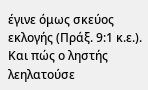έγινε όμως σκεύος εκλογής (Πράξ. 9:1 κ.ε.). Και πώς ο ληστής λεηλατούσε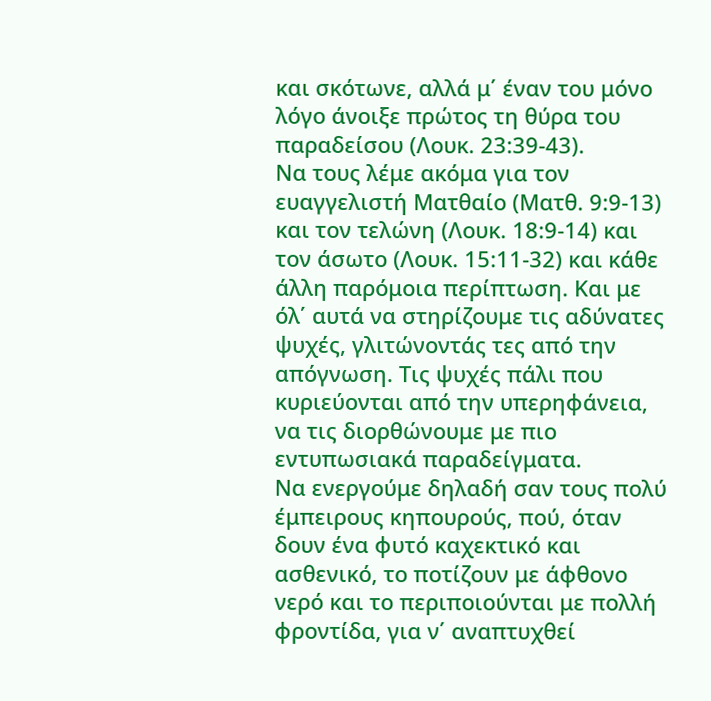και σκότωνε, αλλά μ΄ έναν του μόνο λόγο άνοιξε πρώτος τη θύρα του παραδείσου (Λουκ. 23:39-43).
Να τους λέμε ακόμα για τον ευαγγελιστή Ματθαίο (Ματθ. 9:9-13) και τον τελώνη (Λουκ. 18:9-14) και τον άσωτο (Λουκ. 15:11-32) και κάθε άλλη παρόμοια περίπτωση. Και με όλ΄ αυτά να στηρίζουμε τις αδύνατες ψυχές, γλιτώνοντάς τες από την απόγνωση. Τις ψυχές πάλι που κυριεύονται από την υπερηφάνεια, να τις διορθώνουμε με πιο εντυπωσιακά παραδείγματα.
Να ενεργούμε δηλαδή σαν τους πολύ έμπειρους κηπουρούς, πού, όταν δουν ένα φυτό καχεκτικό και ασθενικό, το ποτίζουν με άφθονο νερό και το περιποιούνται με πολλή φροντίδα, για ν΄ αναπτυχθεί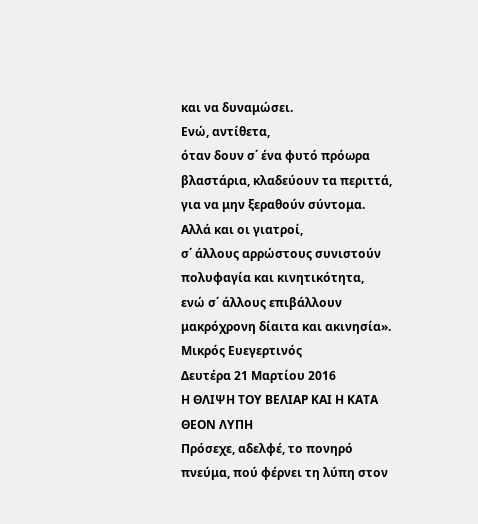και να δυναμώσει.
Ενώ, αντίθετα,
όταν δουν σ΄ ένα φυτό πρόωρα βλαστάρια, κλαδεύουν τα περιττά, για να μην ξεραθούν σύντομα.
Αλλά και οι γιατροί,
σ΄ άλλους αρρώστους συνιστούν πολυφαγία και κινητικότητα,
ενώ σ΄ άλλους επιβάλλουν μακρόχρονη δίαιτα και ακινησία».
Μικρός Ευεγερτινός
Δευτέρα 21 Μαρτίου 2016
Η ΘΛΙΨΗ ΤΟΥ ΒΕΛΙΑΡ ΚΑΙ Η ΚΑΤΑ ΘΕΟΝ ΛΥΠΗ
Πρόσεχε, αδελφέ, το πονηρό πνεύμα, πού φέρνει τη λύπη στον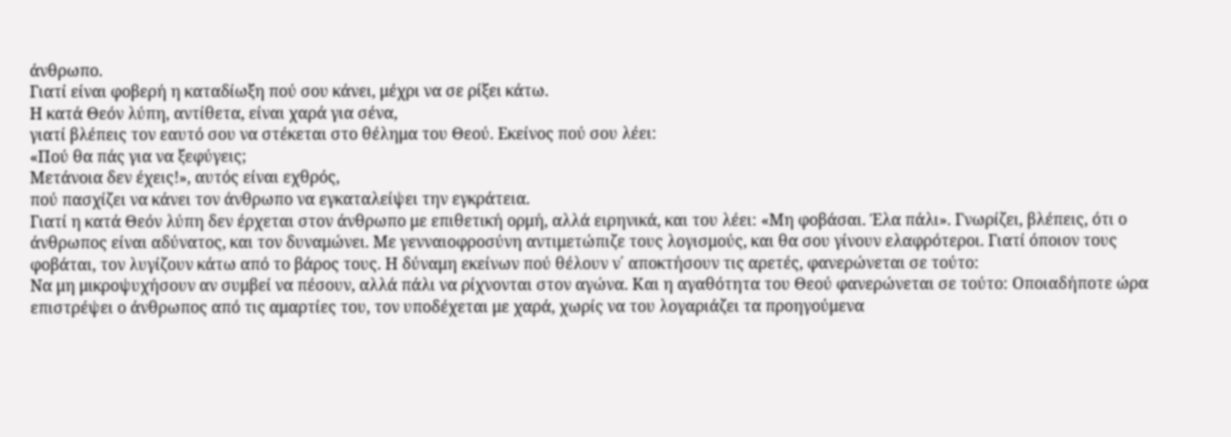άνθρωπο.
Γιατί είναι φοβερή η καταδίωξη πού σου κάνει, μέχρι να σε ρίξει κάτω.
Η κατά Θεόν λύπη, αντίθετα, είναι χαρά για σένα,
γιατί βλέπεις τον εαυτό σου να στέκεται στο θέλημα του Θεού. Εκείνος πού σου λέει:
«Πού θα πάς για να ξεφύγεις;
Μετάνοια δεν έχεις!», αυτός είναι εχθρός,
πού πασχίζει να κάνει τον άνθρωπο να εγκαταλείψει την εγκράτεια.
Γιατί η κατά Θεόν λύπη δεν έρχεται στον άνθρωπο με επιθετική ορμή, αλλά ειρηνικά, και του λέει: «Μη φοβάσαι. Έλα πάλι». Γνωρίζει, βλέπεις, ότι ο άνθρωπος είναι αδύνατος, και τον δυναμώνει. Με γενναιοφροσύνη αντιμετώπιζε τους λογισμούς, και θα σου γίνουν ελαφρότεροι. Γιατί όποιον τους φοβάται, τον λυγίζουν κάτω από το βάρος τους. Η δύναμη εκείνων πού θέλουν ν΄ αποκτήσουν τις αρετές, φανερώνεται σε τούτο:
Να μη μικροψυχήσουν αν συμβεί να πέσουν, αλλά πάλι να ρίχνονται στον αγώνα. Και η αγαθότητα του Θεού φανερώνεται σε τούτο: Οποιαδήποτε ώρα επιστρέψει ο άνθρωπος από τις αμαρτίες του, τον υποδέχεται με χαρά, χωρίς να του λογαριάζει τα προηγούμενα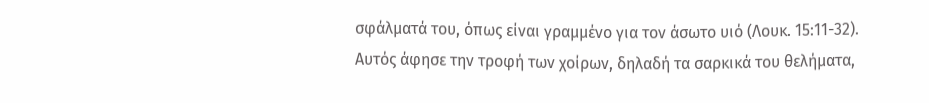σφάλματά του, όπως είναι γραμμένο για τον άσωτο υιό (Λουκ. 15:11-32). Αυτός άφησε την τροφή των χοίρων, δηλαδή τα σαρκικά του θελήματα,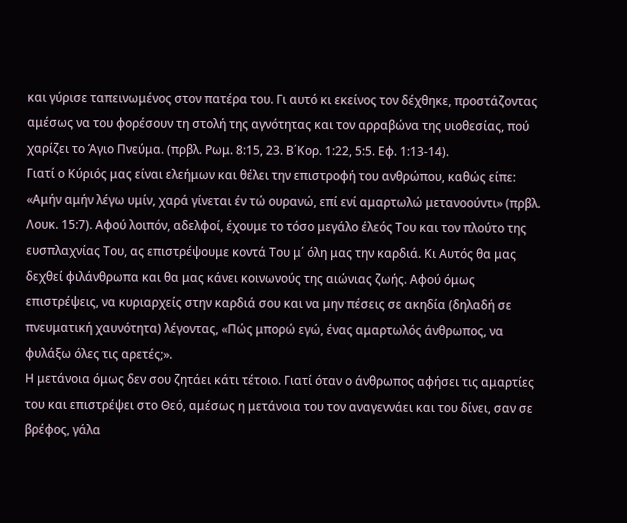και γύρισε ταπεινωμένος στον πατέρα του. Γι αυτό κι εκείνος τον δέχθηκε, προστάζοντας αμέσως να του φορέσουν τη στολή της αγνότητας και τον αρραβώνα της υιοθεσίας, πού χαρίζει το Άγιο Πνεύμα. (πρβλ. Ρωμ. 8:15, 23. Β΄Κορ. 1:22, 5:5. Εφ. 1:13-14).
Γιατί ο Κύριός μας είναι ελεήμων και θέλει την επιστροφή του ανθρώπου, καθώς είπε: «Αμήν αμήν λέγω υμίν, χαρά γίνεται έν τώ ουρανώ, επί ενί αμαρτωλώ μετανοούντι» (πρβλ. Λουκ. 15:7). Αφού λοιπόν, αδελφοί, έχουμε το τόσο μεγάλο έλεός Του και τον πλούτο της ευσπλαχνίας Του, ας επιστρέψουμε κοντά Του μ΄ όλη μας την καρδιά. Κι Αυτός θα μας δεχθεί φιλάνθρωπα και θα μας κάνει κοινωνούς της αιώνιας ζωής. Αφού όμως επιστρέψεις, να κυριαρχείς στην καρδιά σου και να μην πέσεις σε ακηδία (δηλαδή σε πνευματική χαυνότητα) λέγοντας, «Πώς μπορώ εγώ, ένας αμαρτωλός άνθρωπος, να φυλάξω όλες τις αρετές;».
Η μετάνοια όμως δεν σου ζητάει κάτι τέτοιο. Γιατί όταν ο άνθρωπος αφήσει τις αμαρτίες του και επιστρέψει στο Θεό, αμέσως η μετάνοια του τον αναγεννάει και του δίνει, σαν σε βρέφος, γάλα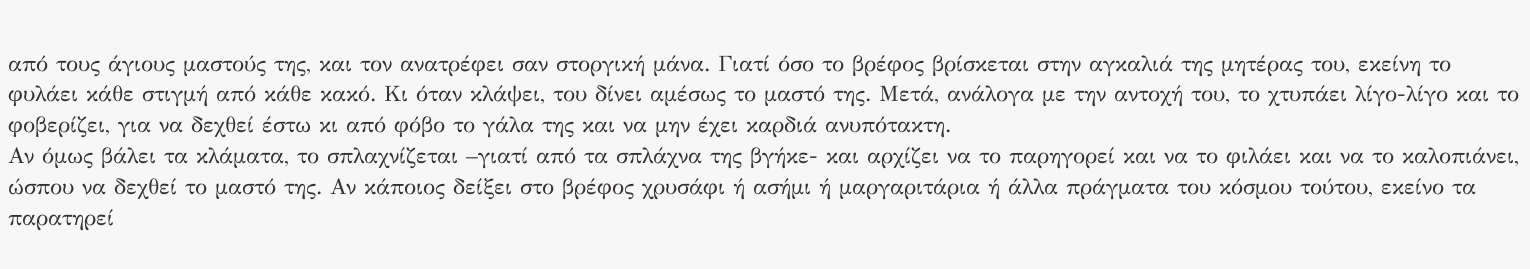από τους άγιους μαστούς της, και τον ανατρέφει σαν στοργική μάνα. Γιατί όσο το βρέφος βρίσκεται στην αγκαλιά της μητέρας του, εκείνη το φυλάει κάθε στιγμή από κάθε κακό. Κι όταν κλάψει, του δίνει αμέσως το μαστό της. Μετά, ανάλογα με την αντοχή του, το χτυπάει λίγο-λίγο και το φοβερίζει, για να δεχθεί έστω κι από φόβο το γάλα της και να μην έχει καρδιά ανυπότακτη.
Αν όμως βάλει τα κλάματα, το σπλαχνίζεται –γιατί από τα σπλάχνα της βγήκε- και αρχίζει να το παρηγορεί και να το φιλάει και να το καλοπιάνει, ώσπου να δεχθεί το μαστό της. Αν κάποιος δείξει στο βρέφος χρυσάφι ή ασήμι ή μαργαριτάρια ή άλλα πράγματα του κόσμου τούτου, εκείνο τα παρατηρεί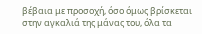βέβαια με προσοχή, όσο όμως βρίσκεται στην αγκαλιά της μάνας του, όλα τα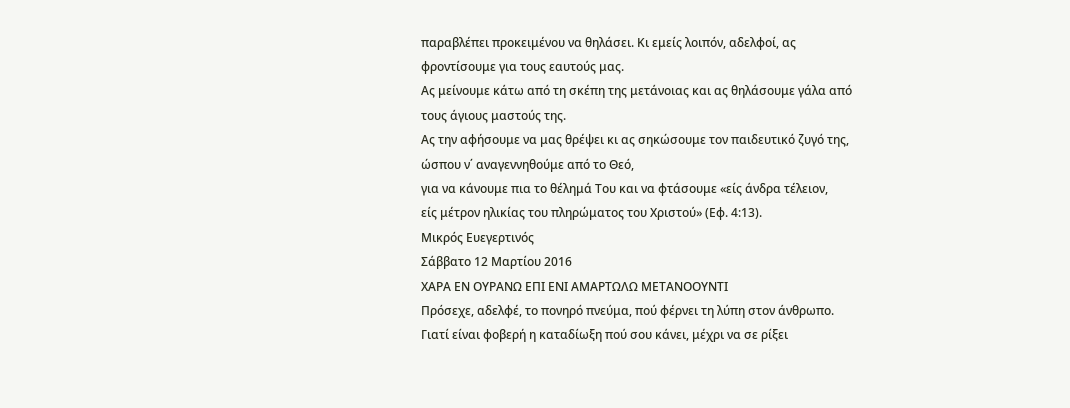παραβλέπει προκειμένου να θηλάσει. Κι εμείς λοιπόν, αδελφοί, ας φροντίσουμε για τους εαυτούς μας.
Ας μείνουμε κάτω από τη σκέπη της μετάνοιας και ας θηλάσουμε γάλα από τους άγιους μαστούς της.
Ας την αφήσουμε να μας θρέψει κι ας σηκώσουμε τον παιδευτικό ζυγό της,
ώσπου ν΄ αναγεννηθούμε από το Θεό,
για να κάνουμε πια το θέλημά Του και να φτάσουμε «είς άνδρα τέλειον,
είς μέτρον ηλικίας του πληρώματος του Χριστού» (Εφ. 4:13).
Μικρός Ευεγερτινός
Σάββατο 12 Μαρτίου 2016
ΧΑΡΑ ΕΝ ΟΥΡΑΝΩ ΕΠΙ ΕΝΙ ΑΜΑΡΤΩΛΩ ΜΕΤΑΝΟΟΥΝΤΙ
Πρόσεχε, αδελφέ, το πονηρό πνεύμα, πού φέρνει τη λύπη στον άνθρωπο.
Γιατί είναι φοβερή η καταδίωξη πού σου κάνει, μέχρι να σε ρίξει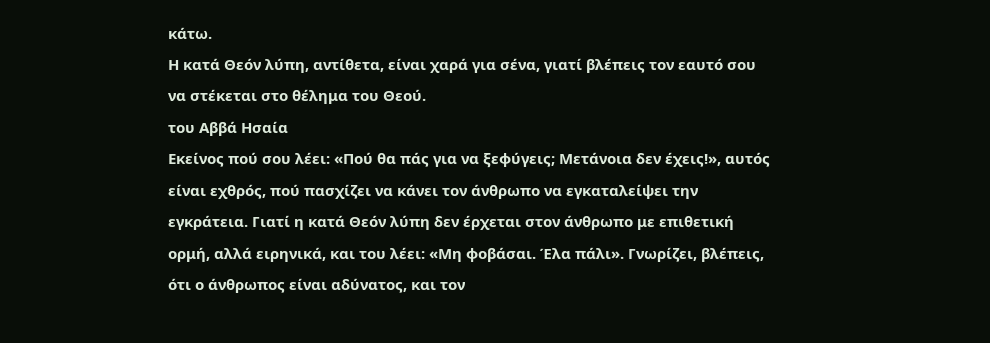κάτω.
Η κατά Θεόν λύπη, αντίθετα, είναι χαρά για σένα, γιατί βλέπεις τον εαυτό σου να στέκεται στο θέλημα του Θεού.
του Αββά Ησαία
Εκείνος πού σου λέει: «Πού θα πάς για να ξεφύγεις; Μετάνοια δεν έχεις!», αυτός είναι εχθρός, πού πασχίζει να κάνει τον άνθρωπο να εγκαταλείψει την εγκράτεια. Γιατί η κατά Θεόν λύπη δεν έρχεται στον άνθρωπο με επιθετική ορμή, αλλά ειρηνικά, και του λέει: «Μη φοβάσαι. Έλα πάλι». Γνωρίζει, βλέπεις, ότι ο άνθρωπος είναι αδύνατος, και τον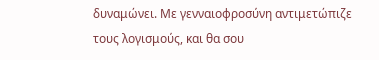δυναμώνει. Με γενναιοφροσύνη αντιμετώπιζε τους λογισμούς, και θα σου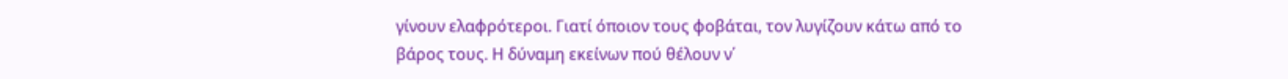γίνουν ελαφρότεροι. Γιατί όποιον τους φοβάται, τον λυγίζουν κάτω από το βάρος τους. Η δύναμη εκείνων πού θέλουν ν΄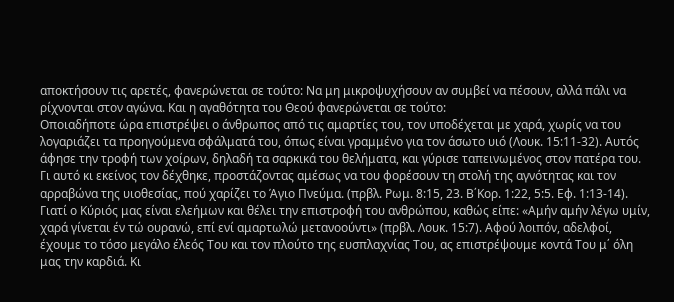αποκτήσουν τις αρετές, φανερώνεται σε τούτο: Να μη μικροψυχήσουν αν συμβεί να πέσουν, αλλά πάλι να ρίχνονται στον αγώνα. Και η αγαθότητα του Θεού φανερώνεται σε τούτο:
Οποιαδήποτε ώρα επιστρέψει ο άνθρωπος από τις αμαρτίες του, τον υποδέχεται με χαρά, χωρίς να του λογαριάζει τα προηγούμενα σφάλματά του, όπως είναι γραμμένο για τον άσωτο υιό (Λουκ. 15:11-32). Αυτός άφησε την τροφή των χοίρων, δηλαδή τα σαρκικά του θελήματα, και γύρισε ταπεινωμένος στον πατέρα του. Γι αυτό κι εκείνος τον δέχθηκε, προστάζοντας αμέσως να του φορέσουν τη στολή της αγνότητας και τον αρραβώνα της υιοθεσίας, πού χαρίζει το Άγιο Πνεύμα. (πρβλ. Ρωμ. 8:15, 23. Β΄Κορ. 1:22, 5:5. Εφ. 1:13-14). Γιατί ο Κύριός μας είναι ελεήμων και θέλει την επιστροφή του ανθρώπου, καθώς είπε: «Αμήν αμήν λέγω υμίν, χαρά γίνεται έν τώ ουρανώ, επί ενί αμαρτωλώ μετανοούντι» (πρβλ. Λουκ. 15:7). Αφού λοιπόν, αδελφοί, έχουμε το τόσο μεγάλο έλεός Του και τον πλούτο της ευσπλαχνίας Του, ας επιστρέψουμε κοντά Του μ΄ όλη μας την καρδιά. Κι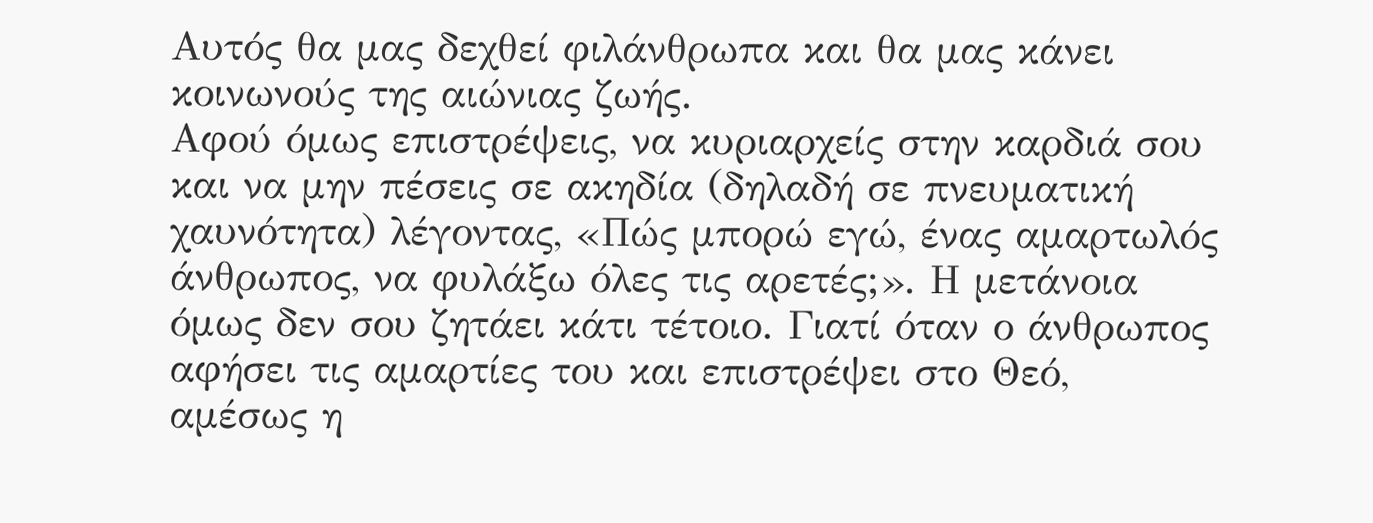Αυτός θα μας δεχθεί φιλάνθρωπα και θα μας κάνει κοινωνούς της αιώνιας ζωής.
Αφού όμως επιστρέψεις, να κυριαρχείς στην καρδιά σου και να μην πέσεις σε ακηδία (δηλαδή σε πνευματική χαυνότητα) λέγοντας, «Πώς μπορώ εγώ, ένας αμαρτωλός άνθρωπος, να φυλάξω όλες τις αρετές;». Η μετάνοια όμως δεν σου ζητάει κάτι τέτοιο. Γιατί όταν ο άνθρωπος αφήσει τις αμαρτίες του και επιστρέψει στο Θεό, αμέσως η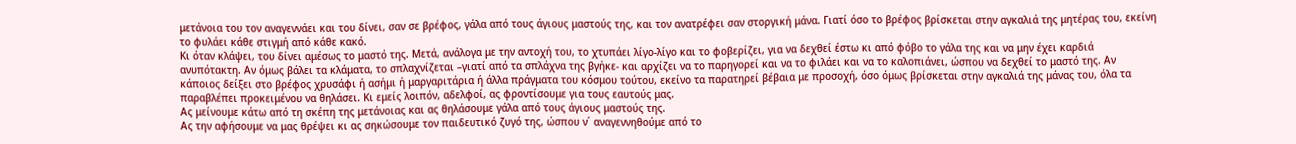μετάνοια του τον αναγεννάει και του δίνει, σαν σε βρέφος, γάλα από τους άγιους μαστούς της, και τον ανατρέφει σαν στοργική μάνα. Γιατί όσο το βρέφος βρίσκεται στην αγκαλιά της μητέρας του, εκείνη το φυλάει κάθε στιγμή από κάθε κακό.
Κι όταν κλάψει, του δίνει αμέσως το μαστό της. Μετά, ανάλογα με την αντοχή του, το χτυπάει λίγο-λίγο και το φοβερίζει, για να δεχθεί έστω κι από φόβο το γάλα της και να μην έχει καρδιά ανυπότακτη. Αν όμως βάλει τα κλάματα, το σπλαχνίζεται –γιατί από τα σπλάχνα της βγήκε- και αρχίζει να το παρηγορεί και να το φιλάει και να το καλοπιάνει, ώσπου να δεχθεί το μαστό της. Αν κάποιος δείξει στο βρέφος χρυσάφι ή ασήμι ή μαργαριτάρια ή άλλα πράγματα του κόσμου τούτου, εκείνο τα παρατηρεί βέβαια με προσοχή, όσο όμως βρίσκεται στην αγκαλιά της μάνας του, όλα τα παραβλέπει προκειμένου να θηλάσει. Κι εμείς λοιπόν, αδελφοί, ας φροντίσουμε για τους εαυτούς μας.
Ας μείνουμε κάτω από τη σκέπη της μετάνοιας και ας θηλάσουμε γάλα από τους άγιους μαστούς της.
Ας την αφήσουμε να μας θρέψει κι ας σηκώσουμε τον παιδευτικό ζυγό της, ώσπου ν΄ αναγεννηθούμε από το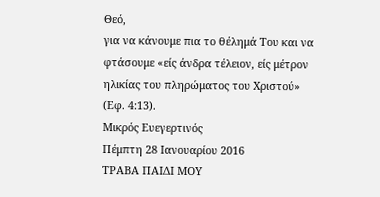Θεό,
για να κάνουμε πια το θέλημά Του και να φτάσουμε «είς άνδρα τέλειον, είς μέτρον ηλικίας του πληρώματος του Χριστού»
(Εφ. 4:13).
Μικρός Ευεγερτινός
Πέμπτη 28 Ιανουαρίου 2016
ΤΡΑΒΑ ΠΑΙΔΙ ΜΟΥ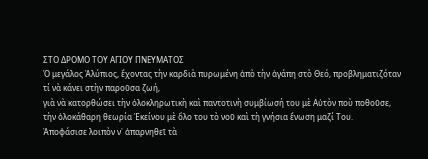ΣΤΟ ΔΡΟΜΟ ΤΟΥ ΑΓΙΟΥ ΠΝΕΥΜΑΤΟΣ
Ὁ μεγάλος Ἀλύπιος, ἔχοντας τὴν καρδιὰ πυρωμένη ἀπὸ τὴν ἀγάπη στὸ Θεό, προβληματιζόταν
τί νὰ κάνει στὴν παροῦσα ζωή,
γιὰ νὰ κατορθώσει τὴν ὁλοκληρωτικὴ καὶ παντοτινὴ συμβίωσή του μὲ Αὐτὸν ποὺ ποθοῦσε,
τὴν ὁλοκάθαρη θεωρία Ἐκείνου μὲ ὅλο του τὸ νοῦ καὶ τὴ γνήσια ἕνωση μαζί Του.
Ἀποφάσισε λοιπὸν ν᾿ ἀπαρνηθεῖ τὰ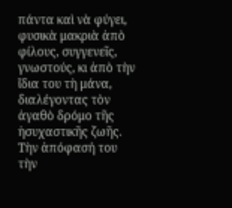πάντα καὶ νὰ φύγει, φυσικὰ μακριὰ ἀπὸ φίλους, συγγενεῖς, γνωστούς, κι ἀπὸ τὴν ἴδια του τὴ μάνα, διαλέγοντας τὸν ἀγαθὸ δρόμο τῆς ἡσυχαστικῆς ζωῆς. Τὴν ἀπόφασή του τὴν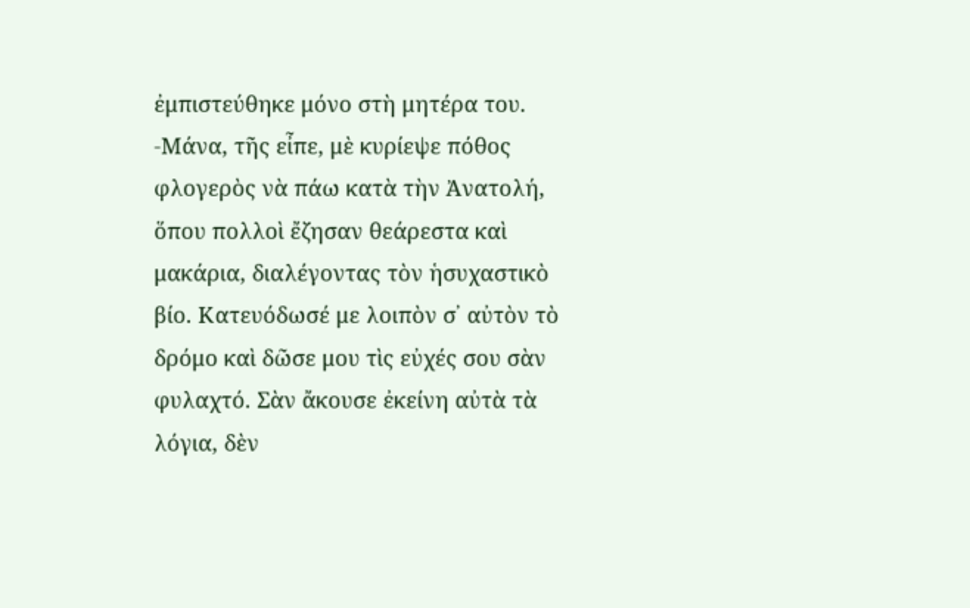ἐμπιστεύθηκε μόνο στὴ μητέρα του. -Μάνα, τῆς εἶπε, μὲ κυρίεψε πόθος φλογερὸς νὰ πάω κατὰ τὴν Ἀνατολή, ὅπου πολλοὶ ἔζησαν θεάρεστα καὶ μακάρια, διαλέγοντας τὸν ἡσυχαστικὸ βίο. Κατευόδωσέ με λοιπὸν σ᾿ αὐτὸν τὸ δρόμο καὶ δῶσε μου τὶς εὐχές σου σὰν φυλαχτό. Σὰν ἄκουσε ἐκείνη αὐτὰ τὰ λόγια, δὲν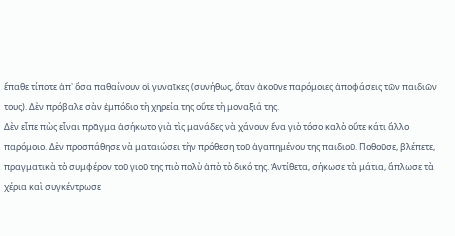ἔπαθε τίποτε ἀπ᾿ ὅσα παθαίνουν οἱ γυναῖκες (συνήθως, ὅταν ἀκοῦνε παρόμοιες ἀποφάσεις τῶν παιδιῶν τους). Δὲν πρόβαλε σὰν ἐμπόδιο τὴ χηρεία της οὔτε τὴ μοναξιά της.
Δὲν εἶπε πὼς εἶναι πρᾶγμα ἀσήκωτο γιὰ τὶς μανάδες νὰ χάνουν ἕνα γιὸ τόσο καλὸ οὔτε κάτι ἄλλο παρόμοιο. Δὲν προσπάθησε νὰ ματαιώσει τὴν πρόθεση τοῦ ἀγαπημένου της παιδιοῦ. Ποθοῦσε, βλέπετε, πραγματικὰ τὸ συμφέρον τοῦ γιοῦ της πιὸ πολὺ ἀπὸ τὸ δικό της. Ἀντίθετα, σήκωσε τὰ μάτια, ἅπλωσε τὰ χέρια καὶ συγκέντρωσε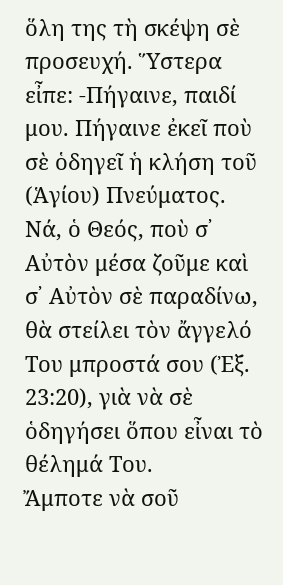ὅλη της τὴ σκέψη σὲ προσευχή. Ὕστερα εἶπε: -Πήγαινε, παιδί μου. Πήγαινε ἐκεῖ ποὺ σὲ ὁδηγεῖ ἡ κλήση τοῦ (Ἁγίου) Πνεύματος. Νά, ὁ Θεός, ποὺ σ᾿ Αὐτὸν μέσα ζοῦμε καὶ σ᾿ Αὐτὸν σὲ παραδίνω, θὰ στείλει τὸν ἄγγελό Του μπροστά σου (Ἐξ. 23:20), γιὰ νὰ σὲ ὁδηγήσει ὅπου εἶναι τὸ θέλημά Του.
Ἄμποτε νὰ σοῦ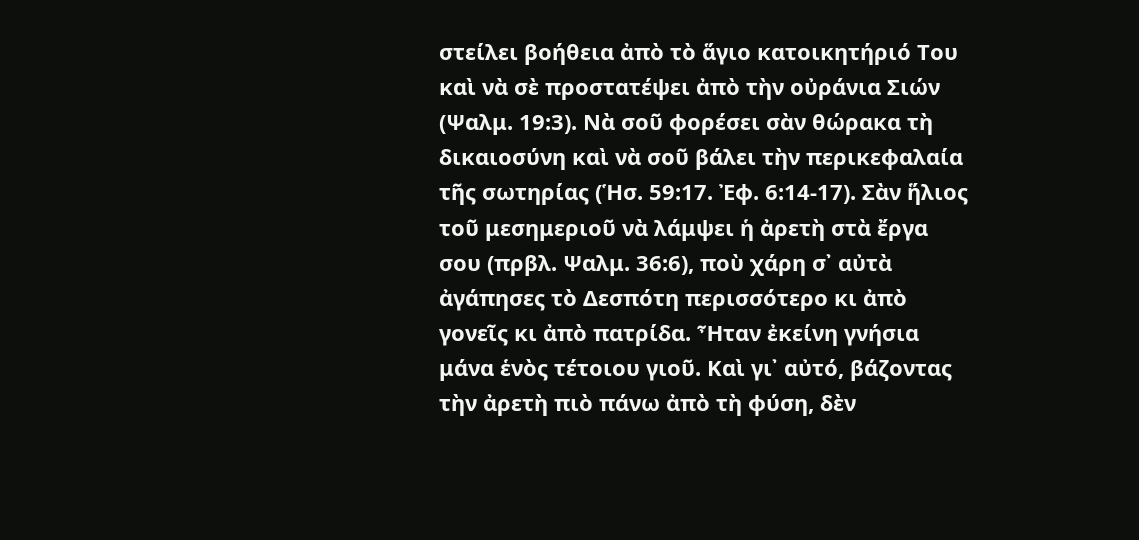στείλει βοήθεια ἀπὸ τὸ ἅγιο κατοικητήριό Του καὶ νὰ σὲ προστατέψει ἀπὸ τὴν οὐράνια Σιών (Ψαλμ. 19:3). Νὰ σοῦ φορέσει σὰν θώρακα τὴ δικαιοσύνη καὶ νὰ σοῦ βάλει τὴν περικεφαλαία τῆς σωτηρίας (Ἡσ. 59:17. Ἐφ. 6:14-17). Σὰν ἥλιος τοῦ μεσημεριοῦ νὰ λάμψει ἡ ἀρετὴ στὰ ἔργα σου (πρβλ. Ψαλμ. 36:6), ποὺ χάρη σ᾿ αὐτὰ ἀγάπησες τὸ Δεσπότη περισσότερο κι ἀπὸ γονεῖς κι ἀπὸ πατρίδα. Ἦταν ἐκείνη γνήσια μάνα ἑνὸς τέτοιου γιοῦ. Καὶ γι᾿ αὐτό, βάζοντας τὴν ἀρετὴ πιὸ πάνω ἀπὸ τὴ φύση, δὲν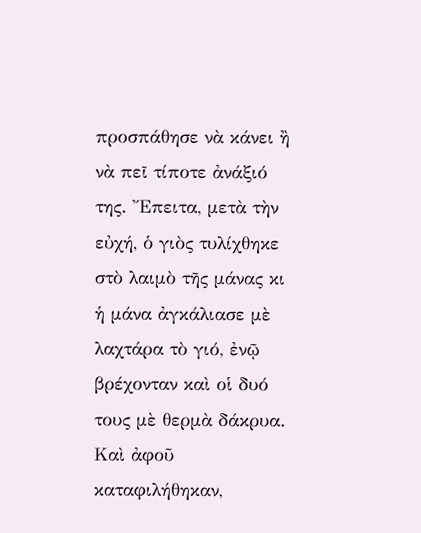προσπάθησε νὰ κάνει ἢ νὰ πεῖ τίποτε ἀνάξιό της. Ἔπειτα, μετὰ τὴν εὐχή, ὁ γιὸς τυλίχθηκε στὸ λαιμὸ τῆς μάνας κι ἡ μάνα ἀγκάλιασε μὲ λαχτάρα τὸ γιό, ἐνῷ βρέχονταν καὶ οἱ δυό τους μὲ θερμὰ δάκρυα. Καὶ ἀφοῦ καταφιλήθηκαν,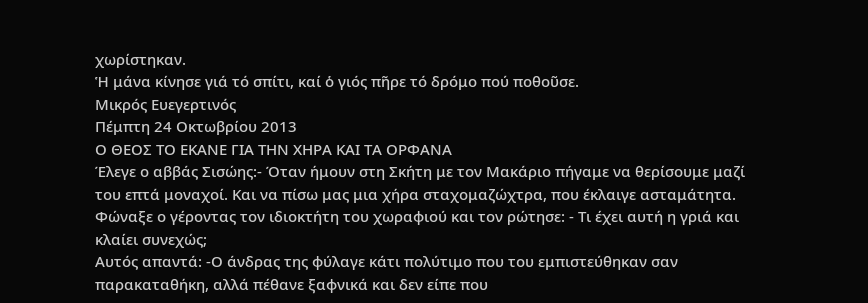χωρίστηκαν.
Ἡ μάνα κίνησε γιά τό σπίτι, καί ὁ γιός πῆρε τό δρόμο πού ποθοῦσε.
Μικρός Ευεγερτινός
Πέμπτη 24 Οκτωβρίου 2013
Ο ΘΕΟΣ ΤΟ ΕΚΑΝΕ ΓΙΑ ΤΗΝ ΧΗΡΑ ΚΑΙ ΤΑ ΟΡΦΑΝΑ
Έλεγε ο αββάς Σισώης:- Όταν ήμουν στη Σκήτη με τον Μακάριο πήγαμε να θερίσουμε μαζί του επτά μοναχοί. Και να πίσω μας μια χήρα σταχομαζώχτρα, που έκλαιγε ασταμάτητα. Φώναξε ο γέροντας τον ιδιοκτήτη του χωραφιού και τον ρώτησε: - Τι έχει αυτή η γριά και κλαίει συνεχώς;
Αυτός απαντά: -Ο άνδρας της φύλαγε κάτι πολύτιμο που του εμπιστεύθηκαν σαν παρακαταθήκη, αλλά πέθανε ξαφνικά και δεν είπε που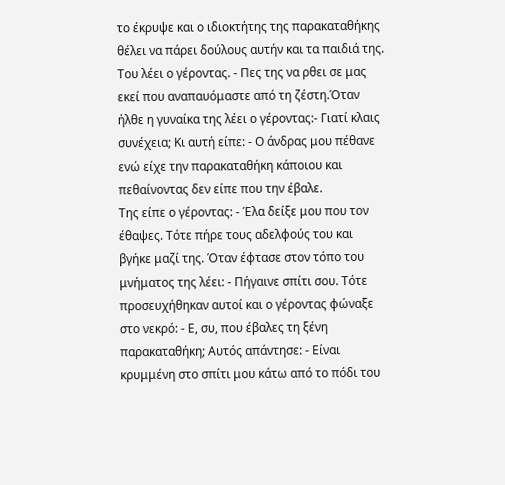το έκρυψε και ο ιδιοκτήτης της παρακαταθήκης θέλει να πάρει δούλους αυτήν και τα παιδιά της. Του λέει ο γέροντας. - Πες της να ρθει σε μας εκεί που αναπαυόμαστε από τη ζέστη.Όταν ήλθε η γυναίκα της λέει ο γέροντας:- Γιατί κλαις συνέχεια; Κι αυτή είπε: - Ο άνδρας μου πέθανε ενώ είχε την παρακαταθήκη κάποιου και πεθαίνοντας δεν είπε που την έβαλε.
Της είπε ο γέροντας: - Έλα δείξε μου που τον έθαψες. Τότε πήρε τους αδελφούς του και βγήκε μαζί της. Όταν έφτασε στον τόπο του μνήματος της λέει: - Πήγαινε σπίτι σου. Τότε προσευχήθηκαν αυτοί και ο γέροντας φώναξε στο νεκρό: - Ε, συ, που έβαλες τη ξένη παρακαταθήκη; Αυτός απάντησε: - Είναι κρυμμένη στο σπίτι μου κάτω από το πόδι του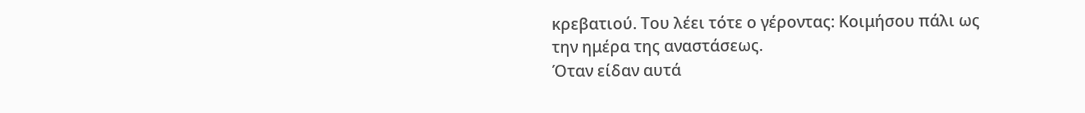κρεβατιού. Του λέει τότε ο γέροντας: Κοιμήσου πάλι ως την ημέρα της αναστάσεως.
Όταν είδαν αυτά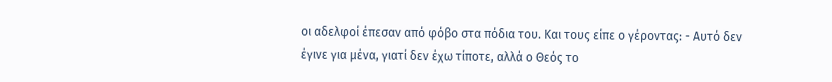οι αδελφοί έπεσαν από φόβο στα πόδια του. Και τους είπε ο γέροντας: - Αυτό δεν έγινε για μένα, γιατί δεν έχω τίποτε, αλλά ο Θεός το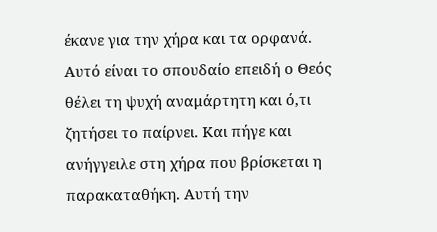έκανε για την χήρα και τα ορφανά. Αυτό είναι το σπουδαίο επειδή ο Θεός θέλει τη ψυχή αναμάρτητη και ό,τι ζητήσει το παίρνει. Και πήγε και ανήγγειλε στη χήρα που βρίσκεται η παρακαταθήκη. Αυτή την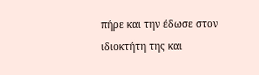πήρε και την έδωσε στον ιδιοκτήτη της και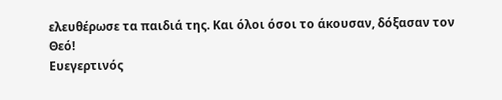ελευθέρωσε τα παιδιά της. Και όλοι όσοι το άκουσαν, δόξασαν τον Θεό!
Ευεγερτινός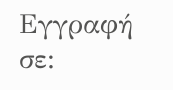Εγγραφή σε: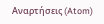Αναρτήσεις (Atom)